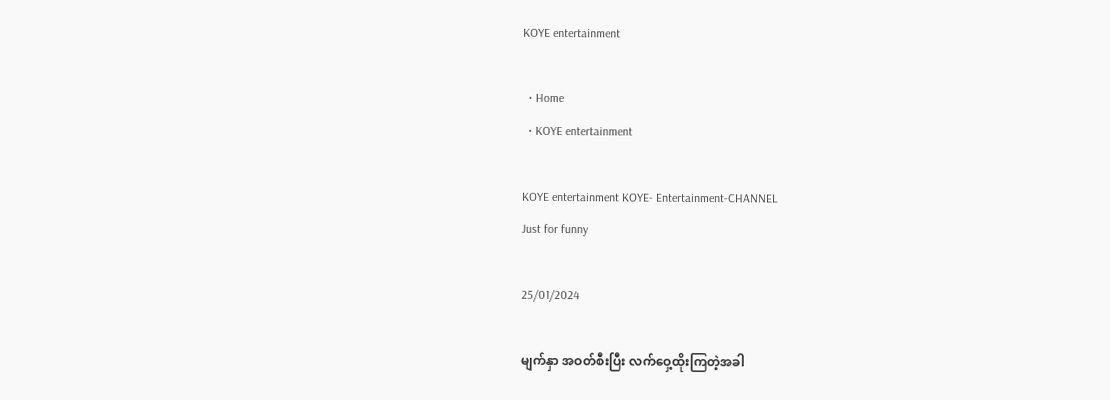KOYE entertainment

  • Home
  • KOYE entertainment

KOYE entertainment KOYE- Entertainment-CHANNEL
Just for funny

25/01/2024

မျက်နှာ အဝတ်စီးပြီး လက်ဝှေ့ထိုးကြတဲ့အခါ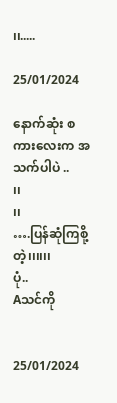၊၊.....

25/01/2024

နောက်ဆုံး စကားလေးက အသက်ပါပဲ ..
၊၊
၊၊
….ပြန်ဆုံကြစို့တဲ့၊၊၊၊၊၊
ပုံ..
Aသင်ကို


25/01/2024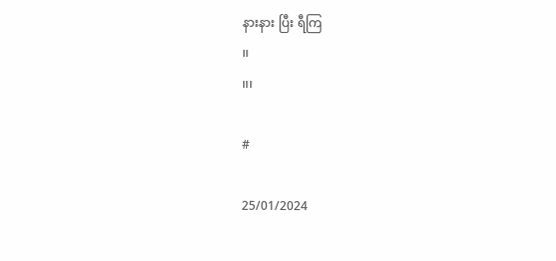နားနား ပြီး ရီကြ
၊၊
၊၊၊

#

25/01/2024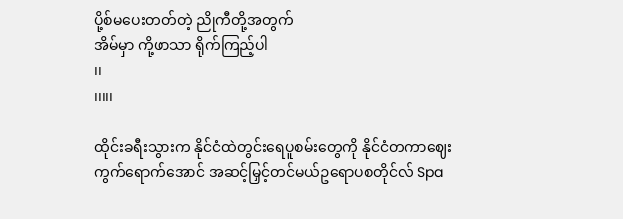ပို့စ်မပေးတတ်တဲ့ ညိုကီတို့အတွက်
အိမ်မှာ ကို့ဖာသာ ရိုက်ကြည့်ပါ
၊၊
၊၊၊၊၊

ထိုင်းခရီးသွားက နိုင်ငံထဲတွင်းရေပူစမ်းတွေကို နိုင်ငံတကာဈေးကွက်ရောက်အောင် အဆင့်မြှင့်တင်မယ်ဥရောပစတိုင်လ် Spa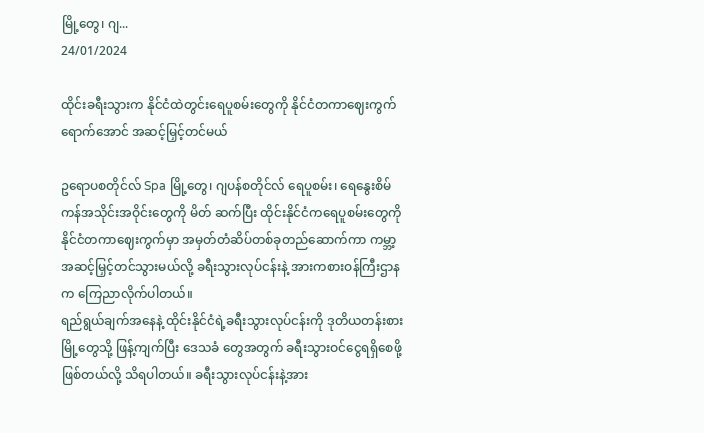မြို့တွေ၊ ဂျ...
24/01/2024

ထိုင်းခရီးသွားက နိုင်ငံထဲတွင်းရေပူစမ်းတွေကို နိုင်ငံတကာဈေးကွက်ရောက်အောင် အဆင့်မြှင့်တင်မယ်

ဥရောပစတိုင်လ် Spa မြို့တွေ၊ ဂျပန်စတိုင်လ် ရေပူစမ်း၊ ရေနွေးစိမ်ကန်အသိုင်းအဝိုင်းတွေကို မိတ် ဆက်ပြီး ထိုင်းနိုင်ငံကရေပူစမ်းတွေကို နိုင်ငံတကာဈေးကွက်မှာ အမှတ်တံဆိပ်တစ်ခုတည်ဆောက်ကာ ကမ္ဘာ့အဆင့်မြှင့်တင်သွားမယ်လို့ ခရီးသွားလုပ်ငန်းနဲ့ အားကစားဝန်ကြီးဌာနက ကြေညာလိုက်ပါတယ်။
ရည်ရွယ်ချက်အနေနဲ့ ထိုင်းနိုင်ငံရဲ့ခရီးသွားလုပ်ငန်းကို ဒုတိယတန်းစားမြို့တွေသို့ ဖြန့်ကျက်ပြီး ဒေသခံ တွေအတွက် ခရီးသွားဝင်ငွေရရှိစေဖို့ ဖြစ်တယ်လို့ သိရပါတယ်။ ခရီးသွားလုပ်ငန်းနဲ့အား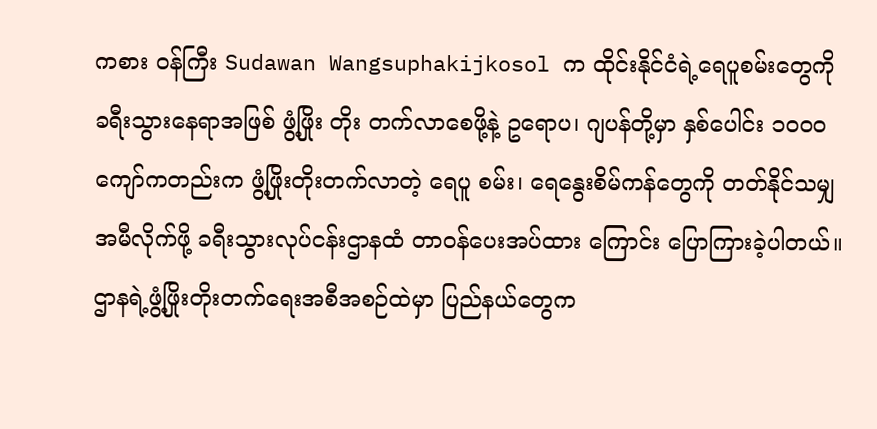ကစား ဝန်ကြီး Sudawan Wangsuphakijkosol က ထိုင်းနိုင်ငံရဲ့ရေပူစမ်းတွေကို ခရီးသွားနေရာအဖြစ် ဖွံ့ဖြိုး တိုး တက်လာစေဖို့နဲ့ ဥရောပ၊ ဂျပန်တို့မှာ နှစ်ပေါင်း ၁၀၀၀ ကျော်ကတည်းက ဖွံ့ဖြိုးတိုးတက်လာတဲ့ ရေပူ စမ်း၊ ရေနွေးစိမ်ကန်တွေကို တတ်နိုင်သမျှ အမီလိုက်ဖို့ ခရီးသွားလုပ်ငန်းဌာနထံ တာဝန်ပေးအပ်ထား ကြောင်း ပြောကြားခဲ့ပါတယ်။
ဌာနရဲ့ဖွံ့ဖြိုးတိုးတက်ရေးအစီအစဉ်ထဲမှာ ပြည်နယ်တွေက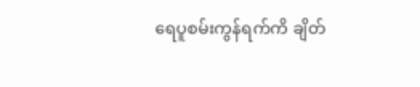ရေပူစမ်းကွန်ရက်ကိ ချိတ်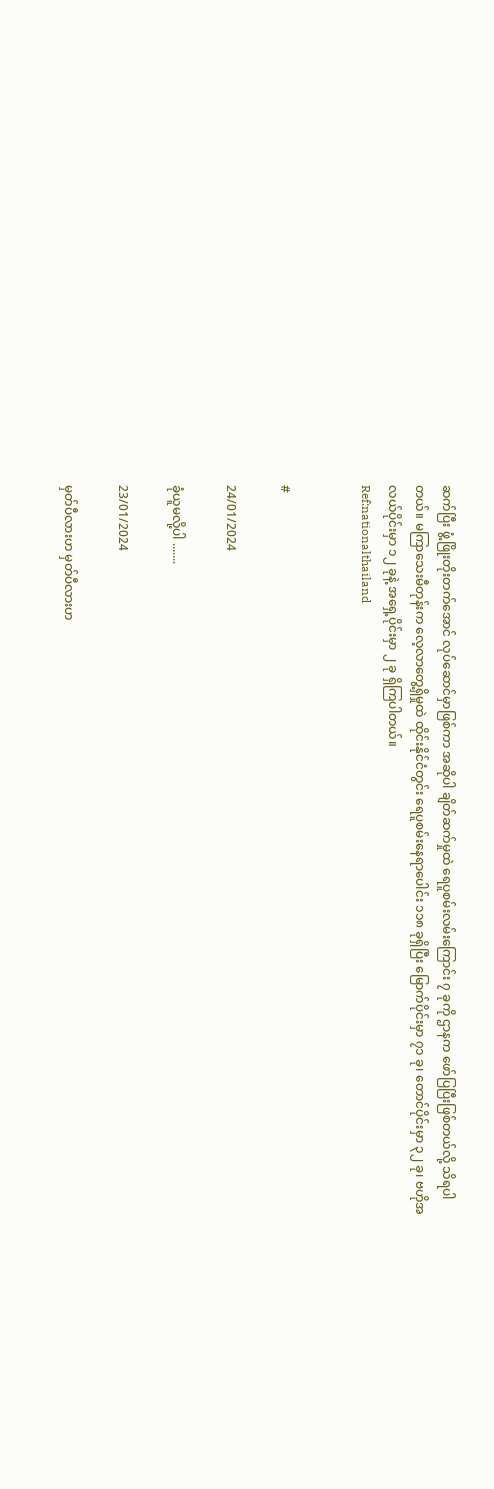ဆက်ပြီး ဖွံ့ဖြိုးတိုးတက်အောင် လုပ်ဆောင်မှာဖြစ်ကာ အဆိုပါ ချိတ်ဆက်မှုထဲ ရေပူစမ်းလမ်းကြောင်း ၇ ခုကို ဌာနက ဖော်ပြပြီးဖြစ်တယ်လို့ သိရပါတယ်။ မကြာသေးမီတုန်းက လေ့လာတွေ့ရှိမှုထဲ ထိုင်းနိုင်ငံတွင်း ရေပူစမ်းနေရာပေါင်း ၁၁၈ ခုရှိပြီး မြောက်ပိုင်းမှာ ၇၁ ခု၊ တောင်ပိုင်းမှာ ၃၂ ခု၊ ဗဟိုအလယ်ပိုင်းမှာ ၁၂ ခုနဲ့ အရှေ့ပိုင်းမှာ ၂ ခု ရှိကြပါတယ်။
Ref:nationalthailand


#

24/01/2024

ခုံယူမလို့ပါ .......

23/01/2024

မှတ်ပီလားဟ မှတ်ပီလားဟ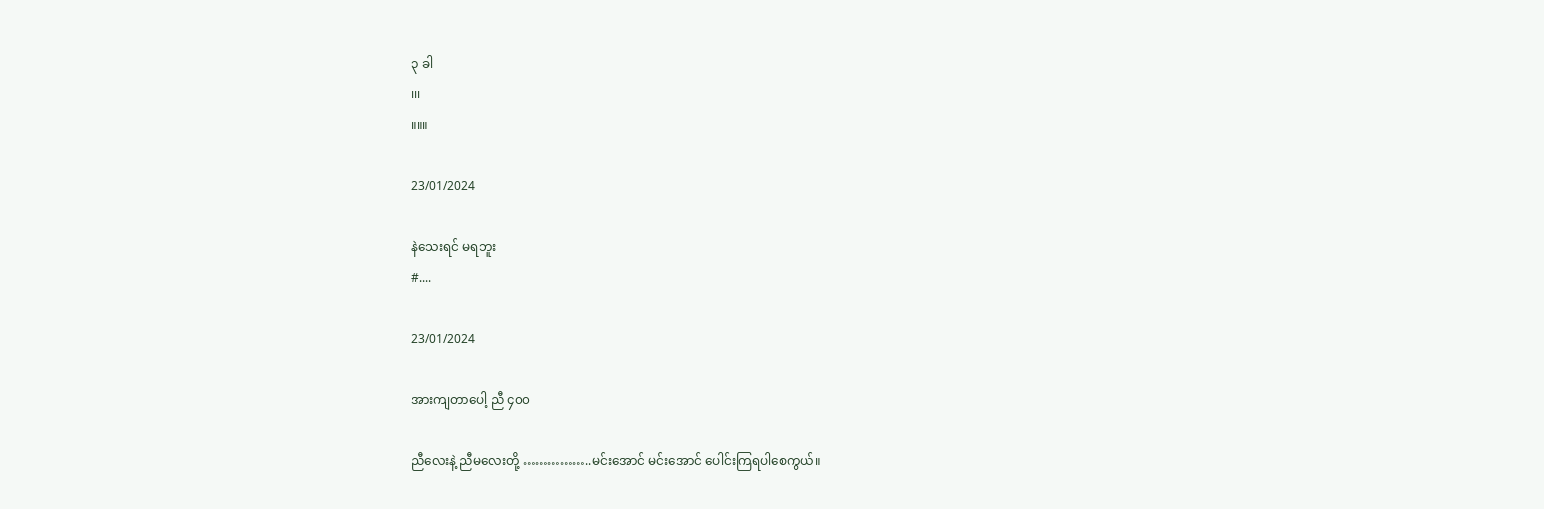၃ ခါ
၊၊၊
။။။

23/01/2024

နဲသေးရင် မရဘူး
#....

23/01/2024

အားကျတာပေါ့ ညီ ၄၀၀

ညီလေးနဲ့ ညီမလေးတို့ ……………..မင်းအောင် မင်းအောင် ပေါင်းကြရပါစေကွယ်။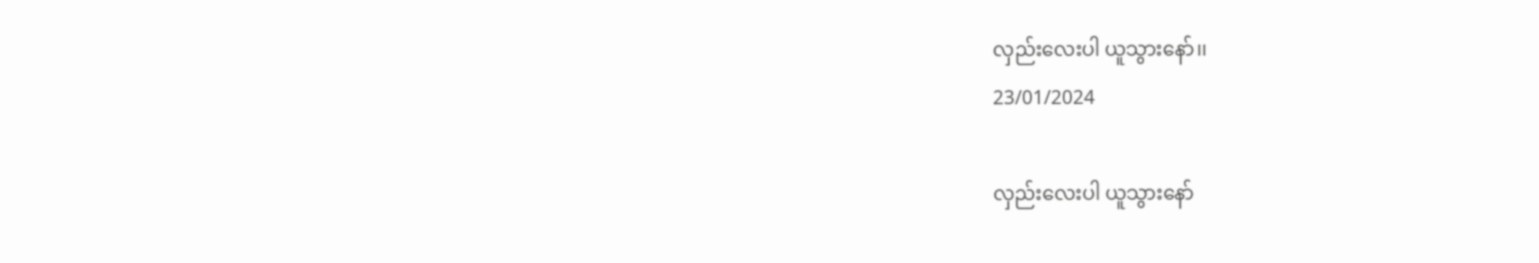လှည်းလေးပါ ယူသွားနော်၊၊
23/01/2024

လှည်းလေးပါ ယူသွားနော်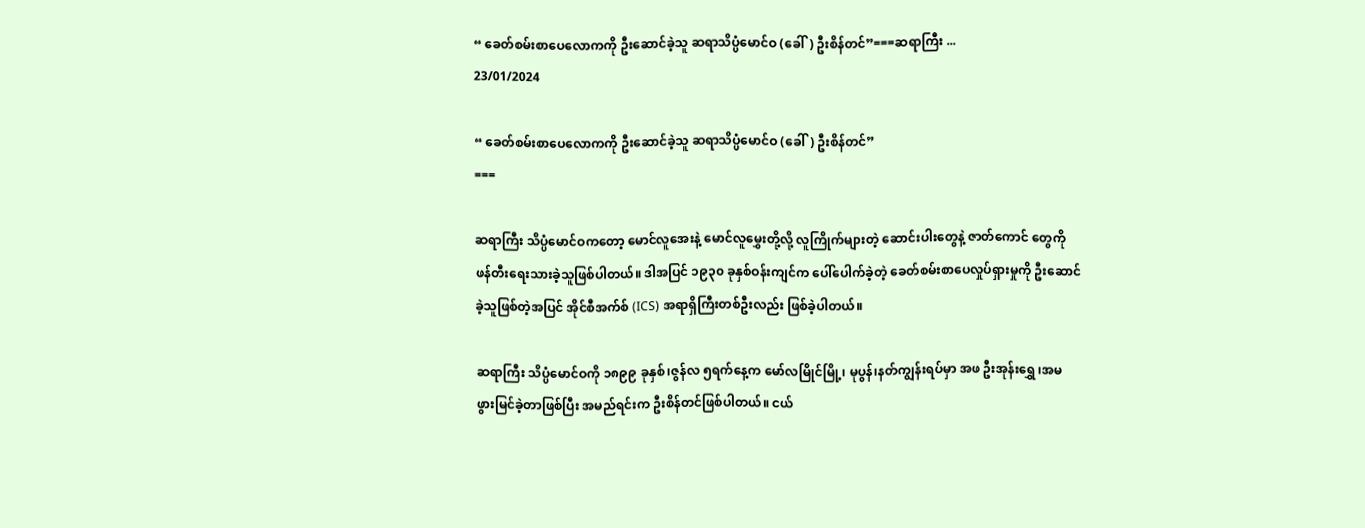“ ခေတ်စမ်းစာပေလောကကို ဦးဆောင်ခဲ့သူ ဆရာသိပ္ပံမောင်ဝ (ခေါ်) ဦးစိန်တင်”===ဆရာကြီး ...
23/01/2024

“ ခေတ်စမ်းစာပေလောကကို ဦးဆောင်ခဲ့သူ ဆရာသိပ္ပံမောင်ဝ (ခေါ်) ဦးစိန်တင်”
===

ဆရာကြီး သိပ္ပံမောင်ဝကတော့ မောင်လူအေးနဲ့ မောင်လူမွှေးတို့လို့ လူကြိုက်များတဲ့ ဆောင်းပါးတွေနဲ့ ဇာတ်ကောင် တွေကို ဖန်တီးရေးသားခဲ့သူဖြစ်ပါတယ်။ ဒါအပြင် ၁၉၃၀ ခုနှစ်ဝန်းကျင်က ပေါ်ပေါက်ခဲ့တဲ့ ခေတ်စမ်းစာပေလှုပ်ရှားမှုကို ဦးဆောင်ခဲ့သူဖြစ်တဲ့အပြင် အိုင်စီအက်စ် (ICS) အရာရှိကြီးတစ်ဦးလည်း ဖြစ်ခဲ့ပါတယ်။

ဆရာကြီး သိပ္ပံမောင်ဝကို ၁၈၉၉ ခုနှစ်၊ဇွန်လ ၅ရက်နေ့က မော်လမြိုင်မြို့၊ မုပွန်၊နတ်ကျွန်းရပ်မှာ အဖ ဦးအုန်းရွှေ ၊အမ ဖွားမြင်ခဲ့တာဖြစ်ပြီး အမည်ရင်းက ဦးစိန်တင်ဖြစ်ပါတယ်။ ငယ်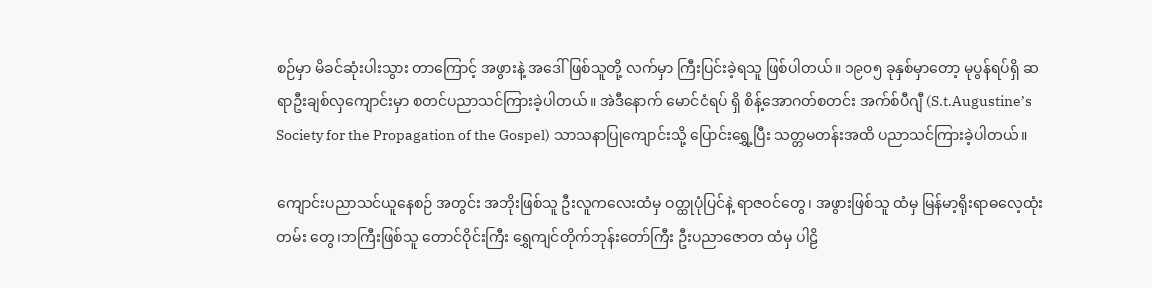စဉ်မှာ မိခင်ဆုံးပါးသွား တာကြောင့် အဖွားနဲ့ အဒေါ်ဖြစ်သူတို့ လက်မှာ ကြီးပြင်းခဲ့ရသူ ဖြစ်ပါတယ်။ ၁၉၀၅ ခုနှစ်မှာတော့ မုပွန်ရပ်ရှိ ဆရာဦးချစ်လှကျောင်းမှာ စတင်ပညာသင်ကြားခဲ့ပါတယ်။ အဲဒီနောက် မောင်ငံရပ် ရှိ စိန့်အောဂတ်စတင်း အက်စ်ပီဂျီ (S.t.Augustine’s Society for the Propagation of the Gospel) သာသနာပြုကျောင်းသို့ ပြောင်းရွှေ့ပြီး သတ္တမတန်းအထိ ပညာသင်ကြားခဲ့ပါတယ်။

ကျောင်းပညာသင်ယူနေစဉ် အတွင်း အဘိုးဖြစ်သူ ဦးလူကလေးထံမှ ဝတ္ထုပုံပြင်နဲ့ ရာဇဝင်တွေ၊ အဖွားဖြစ်သူ ထံမှ မြန်မာ့ရိုးရာဓလေ့ထုံးတမ်း တွေ၊ဘကြီးဖြစ်သူ တောင်ဝိုင်းကြီး ရွှေကျင်တိုက်ဘုန်းတော်ကြီး ဦးပညာဇောတ ထံမှ ပါဠိ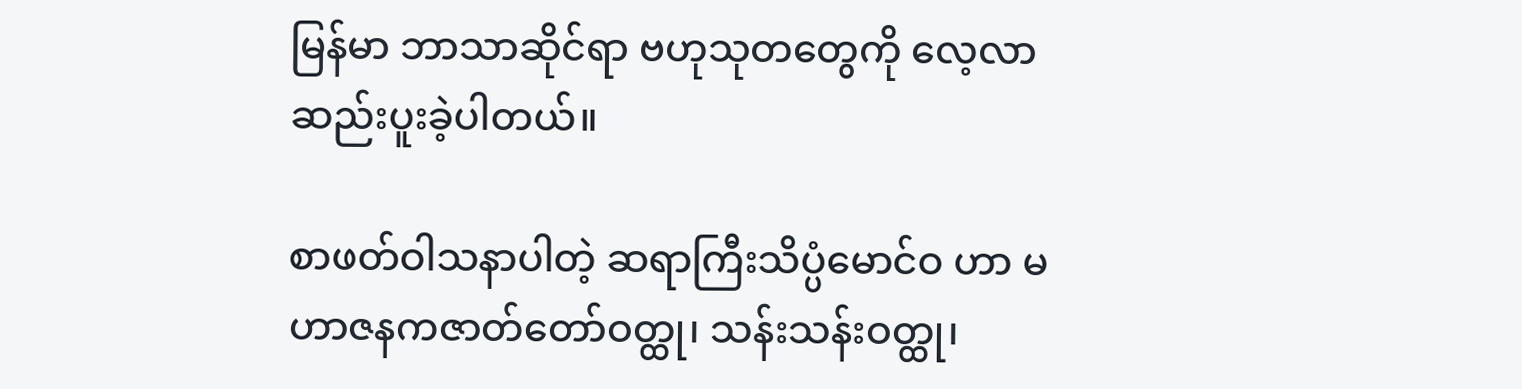မြန်မာ ဘာသာဆိုင်ရာ ဗဟုသုတတွေကို လေ့လာဆည်းပူးခဲ့ပါတယ်။

စာဖတ်ဝါသနာပါတဲ့ ဆရာကြီးသိပ္ပံမောင်ဝ ဟာ မဟာဇနကဇာတ်တော်ဝတ္ထု၊ သန်းသန်းဝတ္ထု၊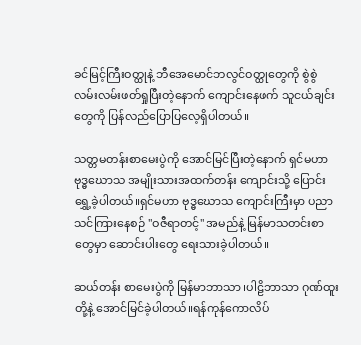ခင်မြင့်ကြီးဝတ္ထုနဲ့ ဘီအေမောင်ဘလွင်ဝတ္ထုတွေကို စွဲစွဲလမ်းလမ်းဖတ်ရှုပြီးတဲ့နောက် ကျောင်းနေဖက် သူငယ်ချင်းတွေကို ပြန်လည်ပြောပြလေ့ရှိပါတယ်။

သတ္တမတန်းစာမေးပွဲကို အောင်မြင်ပြီးတဲ့နောက် ရှင်မဟာဗုဒ္ဓဃောသ အမျိုးသားအထက်တန်း ကျောင်းသို့ ပြောင်းရွှေ့ခဲ့ပါတယ်။ရှင်မဟာ ဗုဒ္ဓဃောသ ကျောင်းကြီးမှာ ပညာ သင်ကြားနေစဉ် "ဝဇီရာတင့်" အမည်နဲ့ မြန်မာသတင်းစာတွေမှာ ဆောင်းပါးတွေ ရေးသားခဲ့ပါတယ်။

ဆယ်တန်း စာမေးပွဲကို မြန်မာဘာသာ ၊ပါဠိဘာသာ ဂုဏ်ထူးတို့နဲ့ အောင်မြင်ခဲ့ပါတယ်။ရန်ကုန်ကောလိပ်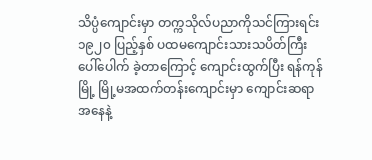သိပ္ပံကျောင်းမှာ တက္ကသိုလ်ပညာကိုသင်ကြားရင်း ၁၉၂၀ ပြည့်နှစ် ပထမကျောင်းသားသပိတ်ကြီး ပေါ်ပေါက် ခဲ့တာကြောင့် ကျောင်းထွက်ပြီး ရန်ကုန်မြို့ မြို့မအထက်တန်းကျောင်းမှာ ကျောင်းဆရာအနေနဲ့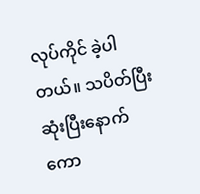လုပ်ကိုင် ခဲ့ပါတယ်။ သပိတ်ပြီးဆုံးပြီးနောက် ကော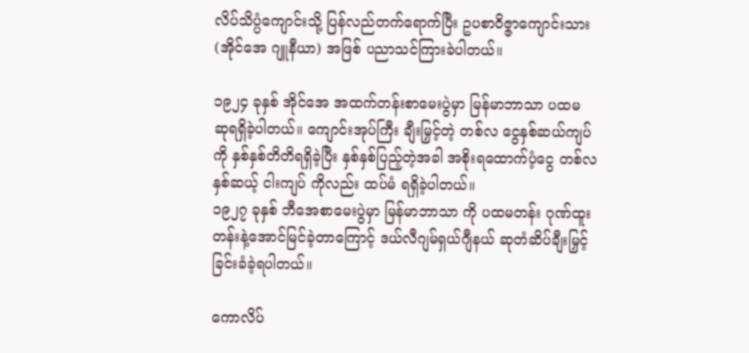လိပ်သိပ္ပံကျောင်းသို့ ပြန်လည်တက်ရောက်ပြီး ဥပစာဝိဇ္ဇာကျောင်းသား (အိုင်အေ ဂျူနီယာ) အဖြစ် ပညာသင်ကြားခဲပါတယ်။

၁၉၂၄ ခုနှစ် အိုင်အေ အထက်တန်းစာမေးပွဲမှာ မြန်မာဘာသာ ပထမ ဆုရရှိခဲ့ပါတယ်။ ကျောင်းအုပ်ကြီး ချီးမြှင့်တဲ့ တစ်လ ငွေနှစ်ဆယ်ကျပ် ကို နှစ်နှစ်တိတိရရှိခဲ့ပြီး နှစ်နှစ်ပြည့်တဲ့အခါ အစိုးရထောက်ပံ့ငွေ တစ်လ နှစ်ဆယ့် ငါးကျပ် ကိုလည်း ထပ်မံ ရရှိခဲ့ပါတယ်။
၁၉၂၇ ခုနှစ် ဘီအေစာမေးပွဲမှာ မြန်မာဘာသာ ကို ပထမတန်း ဂုဏ်ထူးတန်းနဲ့အောင်မြင်ခဲ့တာကြောင့် ဒယ်လီဂျမ်ရှယ်ဂျီနယ် ဆုတံဆိပ်ချီးမြှင့်ခြင်းခံခဲ့ရပါတယ်။

ကောလိပ်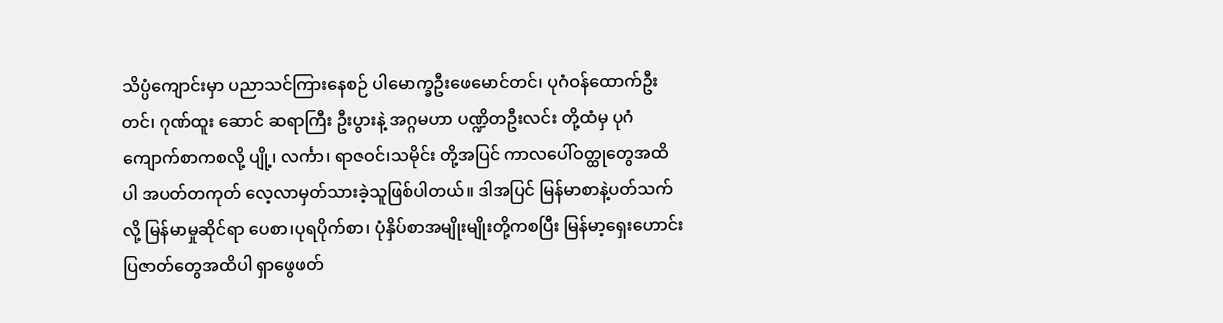သိပ္ပံကျောင်းမှာ ပညာသင်ကြားနေစဉ် ပါမောက္ခဦးဖေမောင်တင်၊ ပုဂံဝန်ထောက်ဦးတင်၊ ဂုဏ်ထူး ဆောင် ဆရာကြီး ဦးပွားနဲ့ အဂ္ဂမဟာ ပဏ္ဍိတဦးလင်း တို့ထံမှ ပုဂံကျောက်စာကစလို့ ပျို့၊ လင်္ကာ၊ ရာဇဝင်၊သမိုင်း တို့အပြင် ကာလပေါ်ဝတ္ထုတွေအထိပါ အပတ်တကုတ် လေ့လာမှတ်သားခဲ့သူဖြစ်ပါတယ်။ ဒါအပြင် မြန်မာစာနဲ့ပတ်သက်လို့ မြန်မာမှုဆိုင်ရာ ပေစာ၊ပုရပိုက်စာ၊ ပုံနှိပ်စာအမျိုးမျိုးတို့ကစပြီး မြန်မာ့ရှေးဟောင်း ပြဇာတ်တွေအထိပါ ရှာဖွေဖတ်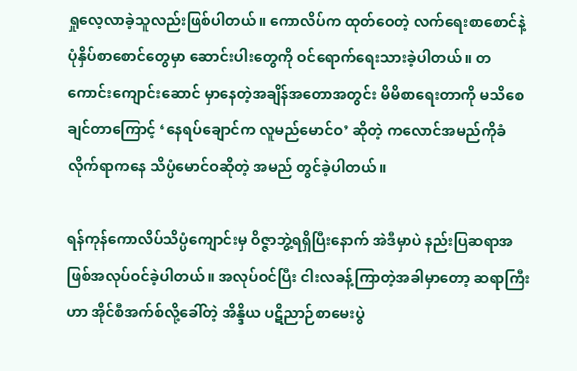ရှုလေ့လာခဲ့သူလည်းဖြစ်ပါတယ်။ ကောလိပ်က ထုတ်ဝေတဲ့ လက်ရေးစာစောင်နဲ့ ပုံနှိပ်စာစောင်တွေမှာ ဆောင်းပါးတွေကို ဝင်ရောက်ရေးသားခဲ့ပါတယ်။ တကောင်းကျောင်းဆောင် မှာနေတဲ့အချိန်အတောအတွင်း မိမိစာရေးတာကို မသိစေချင်တာကြောင့် ‘နေရပ်ချောင်က လူမည်မောင်ဝ’ ဆိုတဲ့ ကလောင်အမည်ကိုခံလိုက်ရာကနေ သိပ္ပံမောင်ဝဆိုတဲ့ အမည် တွင်ခဲ့ပါတယ်။

ရန်ကုန်ကောလိပ်သိပ္ပံကျောင်းမှ ဝိဇ္ဇာဘွဲ့ရရှိပြီးနောက် အဲဒီမှာပဲ နည်းပြဆရာအဖြစ်အလုပ်ဝင်ခဲ့ပါတယ်။ အလုပ်ဝင်ပြီး ငါးလခန့်ကြာတဲ့အခါမှာတော့ ဆရာကြီးဟာ အိုင်စီအက်စ်လို့ခေါ်တဲ့ အိန္ဒိယ ပဋိညာဉ်စာမေးပွဲ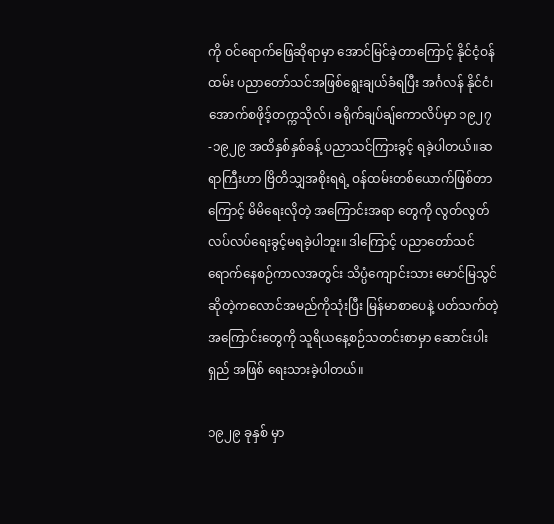ကို ဝင်ရောက်ဖြေဆိုရာမှာ အောင်မြင်ခဲ့တာကြောင့် နိုင်ငံ့ဝန်ထမ်း ပညာတော်သင်အဖြစ်ရွေးချယ်ခံရပြီး အင်္ဂလန် နိုင်ငံ၊ အောက်စဖိုဒ့်တက္ကသိုလ်၊ ခရိုက်ချပ်ချ်ကောလိပ်မှာ ၁၉၂၇-၁၉၂၉ အထိနှစ်နှစ်ခန့် ပညာသင်ကြားခွင့် ရခဲ့ပါတယ်။ဆရာကြီးဟာ ဗြိတိသျှအစိုးရရဲ့ ဝန်ထမ်းတစ်ယောက်ဖြစ်တာကြောင့် မိမိရေးလိုတဲ့ အကြောင်းအရာ တွေကို လွတ်လွတ်လပ်လပ်ရေးခွင့်မရခဲ့ပါဘူး။ ဒါကြောင့် ပညာတော်သင်ရောက်နေစဉ်ကာလအတွင်း သိပ္ပံကျောင်းသား မောင်မြသွင် ဆိုတဲ့ကလောင်အမည်ကိုသုံးပြီး မြန်မာစာပေနဲ့ ပတ်သက်တဲ့ အကြောင်းတွေကို သူရိယနေ့စဉ်သတင်းစာမှာ ဆောင်းပါးရှည် အဖြစ် ရေးသားခဲ့ပါတယ်။

၁၉၂၉ ခုနှစ် မှာ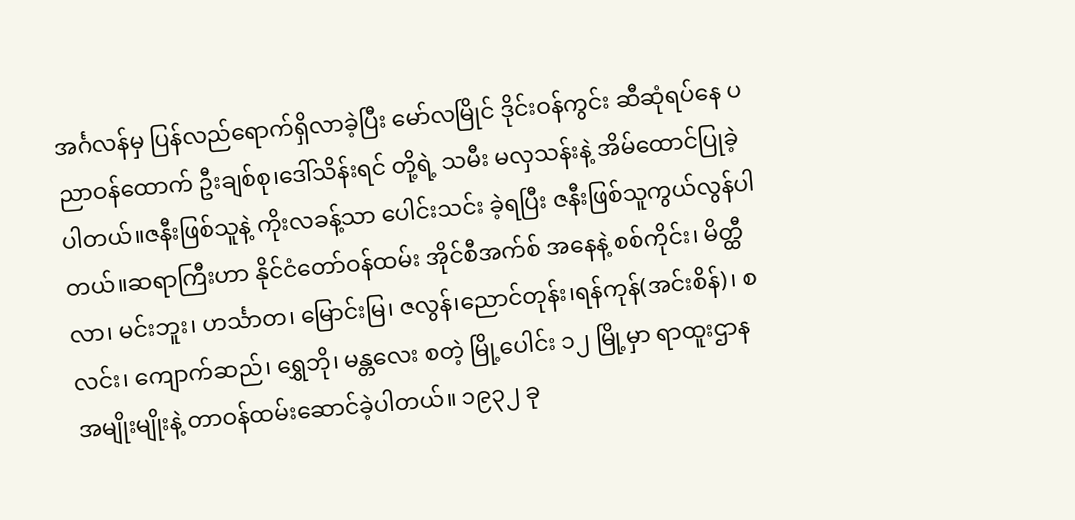အင်္ဂလန်မှ ပြန်လည်ရောက်ရှိလာခဲ့ပြီး မော်လမြိုင် ဒိုင်းဝန်ကွင်း ဆီဆုံရပ်နေ ပညာဝန်ထောက် ဦးချစ်စု၊ဒေါ်သိန်းရင် တို့ရဲ့ သမီး မလှသန်းနဲ့ အိမ်ထောင်ပြုခဲ့ပါတယ်။ဇနီးဖြစ်သူနဲ့ ကိုးလခန့်သာ ပေါင်းသင်း ခဲ့ရပြီး ဇနီးဖြစ်သူကွယ်လွန်ပါတယ်။ဆရာကြီးဟာ နိုင်ငံတော်ဝန်ထမ်း အိုင်စီအက်စ် အနေနဲ့ စစ်ကိုင်း၊ မိတ္ထီလာ၊ မင်းဘူး၊ ဟင်္သာတ၊ မြောင်းမြ၊ ဇလွန်၊ညောင်တုန်း၊ရန်ကုန်(အင်းစိန်)၊ စလင်း၊ ကျောက်ဆည်၊ ရွှေဘို၊ မန္တလေး စတဲ့ မြို့ပေါင်း ၁၂ မြို့မှာ ရာထူးဌာနအမျိုးမျိုးနဲ့ တာဝန်ထမ်းဆောင်ခဲ့ပါတယ်။ ၁၉၃၂ ခု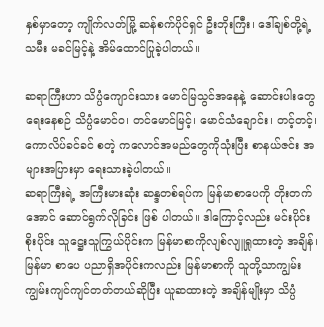နှစ်မှာတော့ ကျိုက်လတ်မြို့ ဆန်စက်ပိုင်ရှင် ဦးဘိုးကြီး၊ ဒေါ်ချစ်တို့ရဲ့ သမီး မခင်မြင့်နဲ့ အိမ်ထောင်ပြုခဲ့ပါတယ်။

ဆရာကြီးဟာ သိပ္ပံကျောင်းသား မောင်မြသွင်အနေနဲ့ ဆောင်းပါးတွေရေးနေစဉ် သိပ္ပံမောင်ဝ၊ တင်မောင်မြင့်၊ မောင်သံချောင်း၊ တင့်တင့်၊ ကောလိပ်ခင်ခင် စတဲ့ ကလောင်အမည်တွေကိုသုံးပြီး စာနယ်ဇင်း အများအပြားမှာ ရေးသားခဲ့ပါတယ်။
ဆရာကြီးရဲ့ အကြီးမားဆုံး ဆန္ဒတစ်ရပ်က မြန်မာစာပေကို တိုးတက်အောင် ဆောင်ရွက်လိုခြင်း ဖြစ် ပါတယ်။ ဒါကြောင့်လည်း မင်းပိုင်းစိုးပိုင်း သူဋ္ဌေးသူကြွယ်ပိုင်းက မြန်မာစာကိုလျစ်လျူရှုထားတဲ့ အချိန်၊ မြန်မာ စာပေ ပညာရှိအပိုင်းကလည်း မြန်မာစာကို သူတို့သာကျွမ်းကျွမ်းကျင်ကျင်တတ်တယ်ဆိုပြီး ယူဆထားတဲ့ အချိန်မျိုးမှာ သိပ္ပံ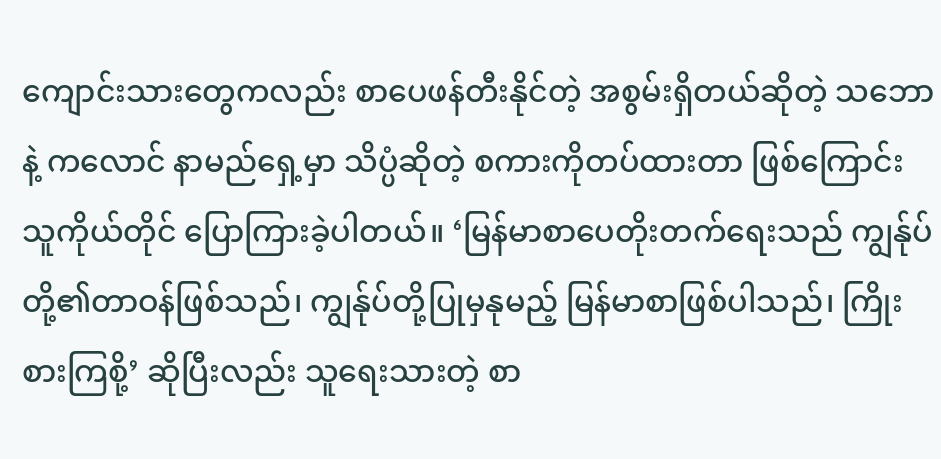ကျောင်းသားတွေကလည်း စာပေဖန်တီးနိုင်တဲ့ အစွမ်းရှိတယ်ဆိုတဲ့ သဘောနဲ့ ကလောင် နာမည်ရှေ့မှာ သိပ္ပံဆိုတဲ့ စကားကိုတပ်ထားတာ ဖြစ်ကြောင်း သူကိုယ်တိုင် ပြောကြားခဲ့ပါတယ်။ ‘မြန်မာစာပေတိုးတက်ရေးသည် ကျွန်ုပ်တို့၏တာဝန်ဖြစ်သည်၊ ကျွန်ုပ်တို့ပြုမှနုမည့် မြန်မာစာဖြစ်ပါသည်၊ ကြိုးစားကြစို့’ ဆိုပြီးလည်း သူရေးသားတဲ့ စာ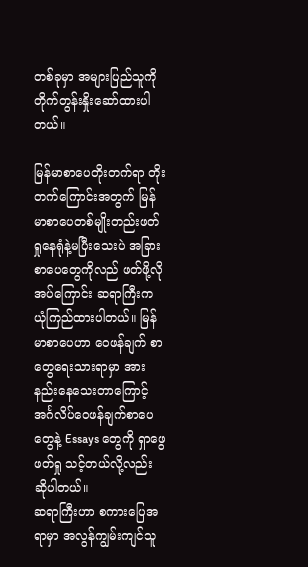တစ်ခုမှာ အများပြည်သူကို တိုက်တွန်းနှိုးဆော်ထားပါတယ်။

မြန်မာစာပေတိုးတက်ရာ တိုးတက်ကြောင်းအတွက် မြန်မာစာပေတစ်မျိုးတည်းဖတ်ရှုနေရုံနဲ့မပြီးသေးပဲ အခြား စာပေတွေကိုလည် ဖတ်ဖို့လိုအပ်ကြောင်း ဆရာကြီးက ယုံကြည်ထားပါတယ်။ မြန်မာစာပေဟာ ဝေဖန်ချက် စာတွေရေးသားရာမှာ အားနည်းနေသေးတာကြောင့် အင်္ဂလိပ်ဝေဖန်ချက်စာပေတွေနဲ့ Essays တွေကို ရှာဖွေ ဖတ်ရှု သင့်တယ်လို့လည်း ဆိုပါတယ်။
ဆရာကြီးဟာ စကားပြေအရာမှာ အလွန်ကျွမ်းကျင်သူ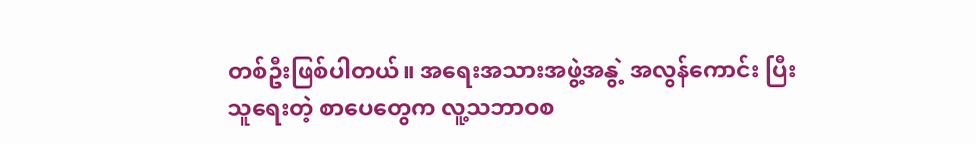တစ်ဦးဖြစ်ပါတယ်။ အရေးအသားအဖွဲ့အနွဲ့ အလွန်ကောင်း ပြီး သူရေးတဲ့ စာပေတွေက လူ့သဘာဝစ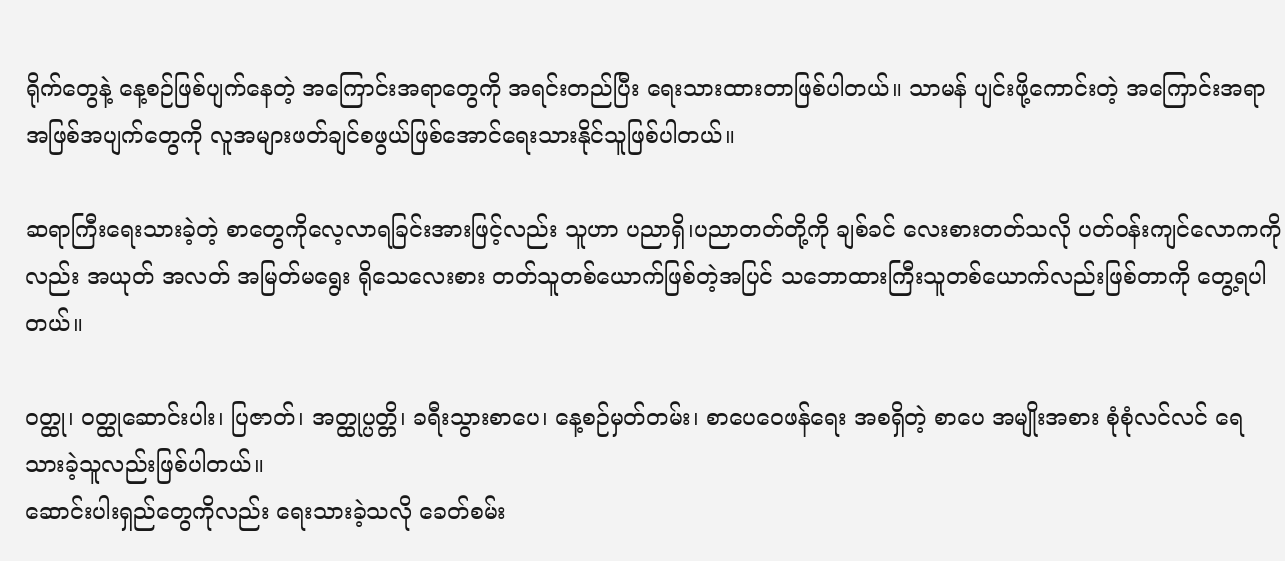ရိုက်တွေနဲ့ နေ့စဉ်ဖြစ်ပျက်နေတဲ့ အကြောင်းအရာတွေကို အရင်းတည်ပြီး ရေးသားထားတာဖြစ်ပါတယ်။ သာမန် ပျင်းဖို့ကောင်းတဲ့ အကြောင်းအရာ အဖြစ်အပျက်တွေကို လူအများဖတ်ချင်စဖွယ်ဖြစ်အောင်ရေးသားနိုင်သူဖြစ်ပါတယ်။

ဆရာကြီးရေးသားခဲ့တဲ့ စာတွေကိုလေ့လာရခြင်းအားဖြင့်လည်း သူဟာ ပညာရှိ၊ပညာတတ်တို့ကို ချစ်ခင် လေးစားတတ်သလို ပတ်ဝန်းကျင်လောကကိုလည်း အယုတ် အလတ် အမြတ်မရွေး ရိုသေလေးစား တတ်သူတစ်ယောက်ဖြစ်တဲ့အပြင် သဘောထားကြီးသူတစ်ယောက်လည်းဖြစ်တာကို တွေ့ရပါတယ်။

ဝတ္ထု၊ ဝတ္ထုဆောင်းပါး၊ ပြဇာတ်၊ အတ္ထုပ္ပတ္တိ၊ ခရီးသွားစာပေ၊ နေ့စဉ်မှတ်တမ်း၊ စာပေဝေဖန်ရေး အစရှိတဲ့ စာပေ အမျိုးအစား စုံစုံလင်လင် ရေသားခဲ့သူလည်းဖြစ်ပါတယ်။
ဆောင်းပါးရှည်တွေကိုလည်း ရေးသားခဲ့သလို ခေတ်စမ်း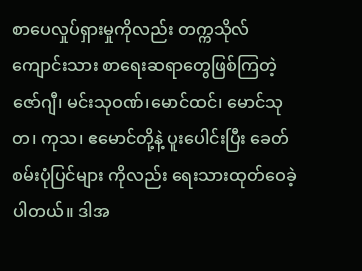စာပေလှုပ်ရှားမှုကိုလည်း တက္ကသိုလ်ကျောင်းသား စာရေးဆရာတွေဖြစ်ကြတဲ့ ဇော်ဂျီ၊ မင်းသုဝဏ်၊မောင်ထင်၊ မောင်သုတ၊ ကုသ၊ ဧမောင်တို့နဲ့ ပူးပေါင်းပြီး ခေတ်စမ်းပုံပြင်များ ကိုလည်း ရေးသားထုတ်ဝေခဲ့ပါတယ်။ ဒါအ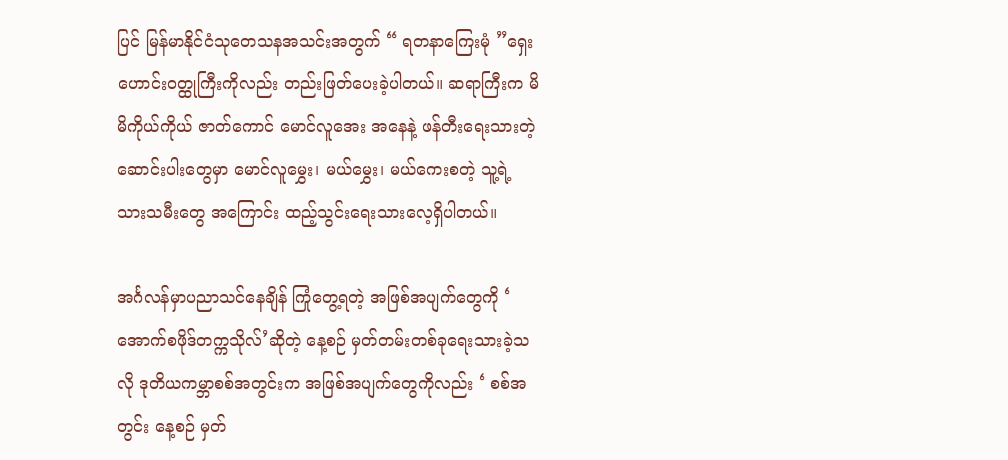ပြင် မြန်မာနိုင်ငံသုတေသနအသင်းအတွက် “ ရတနာကြေးမုံ ”ရှေးဟောင်းဝတ္ထုကြီးကိုလည်း တည်းဖြတ်ပေးခဲ့ပါတယ်။ ဆရာကြီးက မိမိကိုယ်ကိုယ် ဇာတ်ကောင် မောင်လူအေး အနေနဲ့ ဖန်တီးရေးသားတဲ့ ဆောင်းပါးတွေမှာ မောင်လူမွှေး၊ မယ်မွှေး၊ မယ်ကေးစတဲ့ သူ့ရဲ့ သားသမီးတွေ အကြောင်း ထည့်သွင်းရေးသားလေ့ရှိပါတယ်။

အင်္ဂလန်မှာပညာသင်နေချိန် ကြုံတွေ့ရတဲ့ အဖြစ်အပျက်တွေကို ‘ အောက်စဖိုဒ်တက္ကသိုလ်’ဆိုတဲ့ နေ့စဉ် မှတ်တမ်းတစ်ခုရေးသားခဲ့သလို ဒုတိယကမ္ဘာစစ်အတွင်းက အဖြစ်အပျက်တွေကိုလည်း ‘ စစ်အတွင်း နေ့စဉ် မှတ်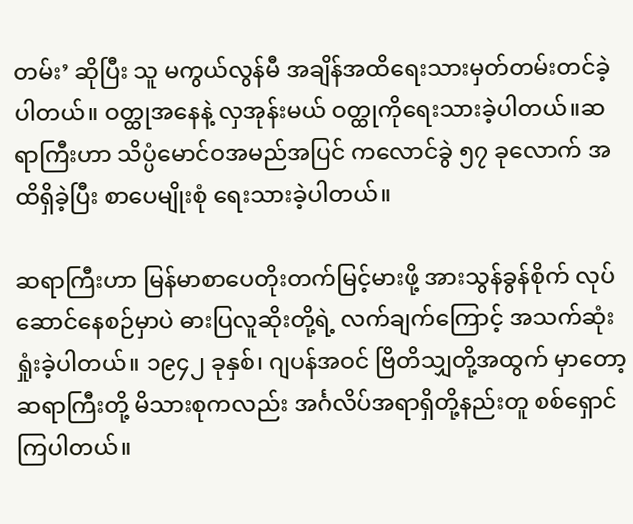တမ်း’ ဆိုပြီး သူ မကွယ်လွန်မီ အချိန်အထိရေးသားမှတ်တမ်းတင်ခဲ့ပါတယ်။ ဝတ္ထုအနေနဲ့ လှအုန်းမယ် ဝတ္ထုကိုရေးသားခဲ့ပါတယ်။ဆရာကြီးဟာ သိပ္ပံမောင်ဝအမည်အပြင် ကလောင်ခွဲ ၅၇ ခုလောက် အထိရှိခဲ့ပြီး စာပေမျိုးစုံ ရေးသားခဲ့ပါတယ်။

ဆရာကြီးဟာ မြန်မာစာပေတိုးတက်မြင့်မားဖို့ အားသွန်ခွန်စိုက် လုပ်ဆောင်နေစဉ်မှာပဲ ဓားပြလူဆိုးတို့ရဲ့ လက်ချက်ကြောင့် အသက်ဆုံးရှုံးခဲ့ပါတယ်။ ၁၉၄၂ ခုနှစ်၊ ဂျပန်အဝင် ဗြိတိသျှတို့အထွက် မှာတော့ ဆရာကြီးတို့ မိသားစုကလည်း အင်္ဂလိပ်အရာရှိတို့နည်းတူ စစ်ရှောင်ကြပါတယ်။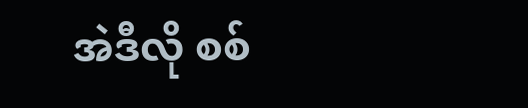အဲဒီလို စစ်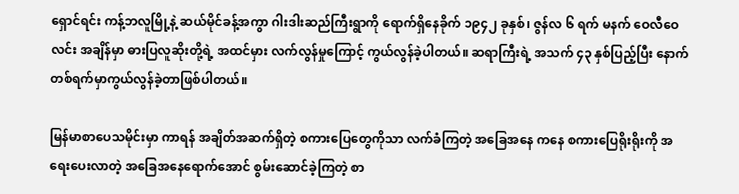ရှောင်ရင်း ကန့်ဘလူမြို့နဲ့ ဆယ်မိုင်ခန့်အကွာ ဂါးဒါးဆည်ကြီးရွာကို ရောက်ရှိနေခိုက် ၁၉၄၂ ခုနှစ်၊ ဇွန်လ ၆ ရက် မနက် ဝေလီဝေလင်း အချိန်မှာ ဓားပြလူဆိုးတို့ရဲ့ အထင်မှား လက်လွန်မှုကြောင့် ကွယ်လွန်ခဲ့ပါတယ်။ ဆရာကြီးရဲ့ အသက် ၄၃ နှစ်ပြည့်ပြီး နောက်တစ်ရက်မှာကွယ်လွန်ခဲ့တာဖြစ်ပါတယ်။

မြန်မာစာပေသမိုင်းမှာ ကာရန် အချိတ်အဆက်ရှိတဲ့ စကားပြေတွေကိုသာ လက်ခံကြတဲ့ အခြေအနေ ကနေ စကားပြေရိုးရိုးကို အရေးပေးလာတဲ့ အခြေအနေရောက်အောင် စွမ်းဆောင်ခဲ့ကြတဲ့ စာ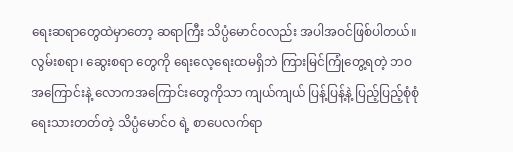ရေးဆရာတွေထဲမှာတော့ ဆရာကြီး သိပ္ပံမောင်ဝလည်း အပါအဝင်ဖြစ်ပါတယ်။ လွမ်းစရာ၊ ဆွေးစရာ တွေကို ရေးလေ့ရေးထမရှိဘဲ ကြားမြင်ကြုံတွေ့ရတဲ့ ဘဝအကြောင်းနဲ့ လောကအကြောင်းတွေကိုသာ ကျယ်ကျယ် ပြန့်ပြန့်နဲ့ ပြည့်ပြည့်စုံစုံ ရေးသားတတ်တဲ့ သိပ္ပံမောင်ဝ ရဲ့ စာပေလက်ရာ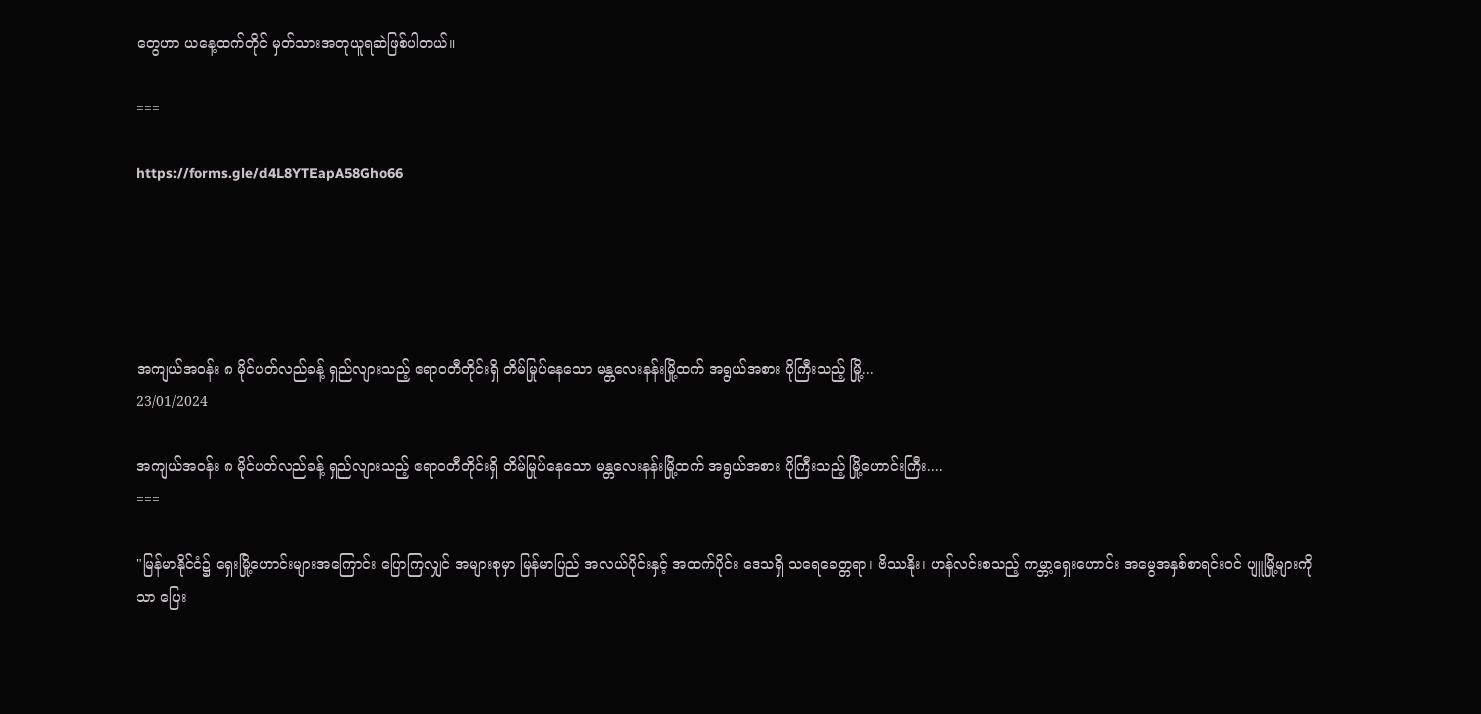တွေဟာ ယနေ့ထက်တိုင် မှတ်သားအတုယူရဆဲဖြစ်ပါတယ်။

===

https://forms.gle/d4L8YTEapA58Gho66





အကျယ်အဝန်း ၈ မိုင်ပတ်လည်ခန့် ရှည်လျားသည့် ဧရာဝတီတိုင်းရှိ တိမ်မြုပ်နေသော မန္တလေးနန်းမြို့ထက် အရွယ်အစား ပိုကြီးသည့် မြို့...
23/01/2024

အကျယ်အဝန်း ၈ မိုင်ပတ်လည်ခန့် ရှည်လျားသည့် ဧရာဝတီတိုင်းရှိ တိမ်မြုပ်နေသော မန္တလေးနန်းမြို့ထက် အရွယ်အစား ပိုကြီးသည့် မြို့ဟောင်းကြီး....
===

"မြန်မာနိုင်ငံ၌ ရှေးမြို့ဟောင်းများအကြောင်း ပြောကြလျှင် အများစုမှာ မြန်မာပြည် အလယ်ပိုင်းနှင့် အထက်ပိုင်း ဒေသရှိ သရေခေတ္တရာ၊ ဗိဿနိုး၊ ဟန်လင်းစသည့် ကမ္ဘာ့ရှေးဟောင်း အမွေအနှစ်စာရင်းဝင် ပျူမြို့များကိုသာ ပြေး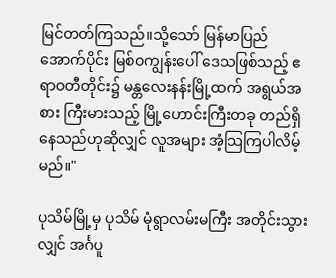မြင်တတ်ကြသည်။သို့သော် မြန်မာပြည်အောက်ပိုင်း မြစ်ဝကျွန်းပေါ် ဒေသဖြစ်သည့် ဧရာဝတီတိုင်း၌ မန္တလေးနန်းမြို့ထက် အရွယ်အစား ကြီးမားသည့် မြို့ဟောင်းကြီးတခု တည်ရှိနေသည်ဟုဆိုလျှင် လူအများ အံ့သြကြပါလိမ့်မည်။"

ပုသိမ်မြို့မှ ပုသိမ် မုံရွာလမ်းမကြီး အတိုင်းသွားလျှင် အင်္ဂပူ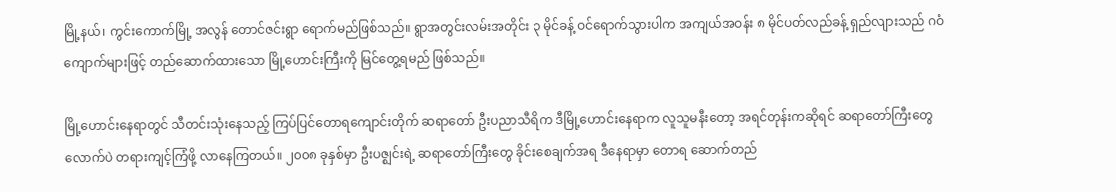မြို့နယ်၊ ကွင်းကောက်မြို့ အလွန် တောင်ဇင်းရွာ ရောက်မည်ဖြစ်သည်။ ရွာအတွင်းလမ်းအတိုင်း ၃ မိုင်ခန့် ဝင်ရောက်သွားပါက အကျယ်အဝန်း ၈ မိုင်ပတ်လည်ခန့် ရှည်လျားသည် ဂဝံကျောက်များဖြင့် တည်ဆောက်ထားသော မြို့ဟောင်းကြီးကို မြင်တွေ့ရမည် ဖြစ်သည်။

မြို့ဟောင်းနေရာတွင် သီတင်းသုံးနေသည့် ကြပ်ပြင်တောရကျောင်းတိုက် ဆရာတော် ဦးပညာသီရိက ဒီမြို့ဟောင်းနေရာက လူသူမနီးတော့ အရင်တုန်းကဆိုရင် ဆရာတော်ကြီးတွေလောက်ပဲ တရားကျင့်ကြံဖို့ လာနေကြတယ်။ ၂၀၀၈ ခုနှစ်မှာ ဦးပဇ္ဈင်းရဲ့ ဆရာတော်ကြီးတွေ ခိုင်းစေချက်အရ ဒီနေရာမှာ တောရ ဆောက်တည်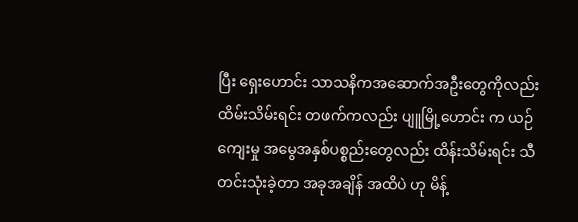ပြီး ရှေးဟောင်း သာသနိကအဆောက်အဦးတွေကိုလည်း ထိမ်းသိမ်းရင်း တဖက်ကလည်း ပျူမြို့ဟောင်း က ယဉ်ကျေးမှု အမွေအနှစ်ပစ္စည်းတွေလည်း ထိန်းသိမ်းရင်း သီတင်းသုံးခဲ့တာ အခုအချိန် အထိပဲ ဟု မိန့်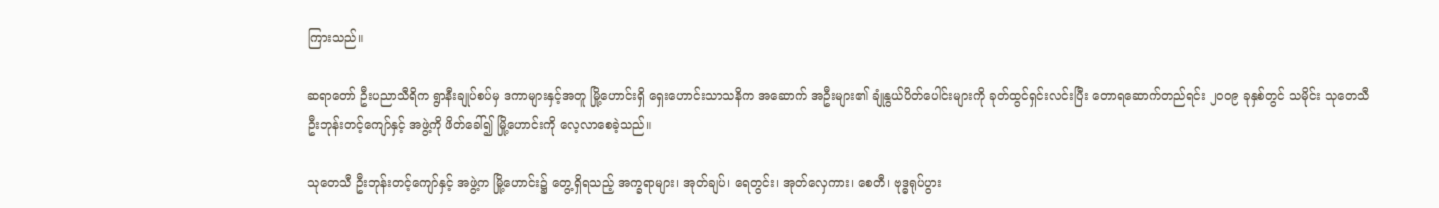ကြားသည်။

ဆရာတော် ဦးပညာသီရိက ရွာနီးချုပ်စပ်မှ ဒကာများနှင့်အတူ မြို့ဟောင်းရှိ ရှေးဟောင်းသာသနိက အဆောက် အဦးများ၏ ချုံနွယ်ပိတ်ပေါင်းများကို ခုတ်ထွင်ရှင်းလင်းပြီး တောရဆောက်တည်ရင်း ၂၀၀၉ ခုနှစ်တွင် သမိုင်း သုတေသီ ဦးဘုန်းတင့်ကျော်နှင့် အဖွဲ့ကို ဖိတ်ခေါ်၍ မြို့ဟောင်းကို လေ့လာစေခဲ့သည်။

သုတေသီ ဦးဘုန်းတင့်ကျော်နှင့် အဖွဲ့က မြို့ဟောင်း၌ တွေ့ရှိရသည့် အက္ခရာများ၊ အုတ်ချပ်၊ ရေတွင်း၊ အုတ်လှေကား၊ စေတီ၊ ဗုဒ္ဓရုပ်ပွား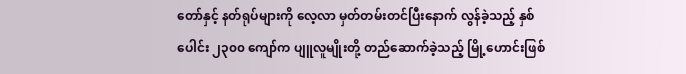တော်နှင့် နတ်ရုပ်များကို လေ့လာ မှတ်တမ်းတင်ပြီးနောက် လွန်ခဲ့သည့် နှစ်ပေါင်း ၂၃၀၀ ကျော်က ပျူလူမျိုးတို့ တည်ဆောက်ခဲ့သည့် မြို့ဟောင်းဖြစ်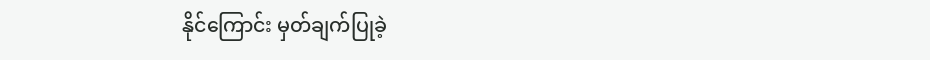နိုင်ကြောင်း မှတ်ချက်ပြုခဲ့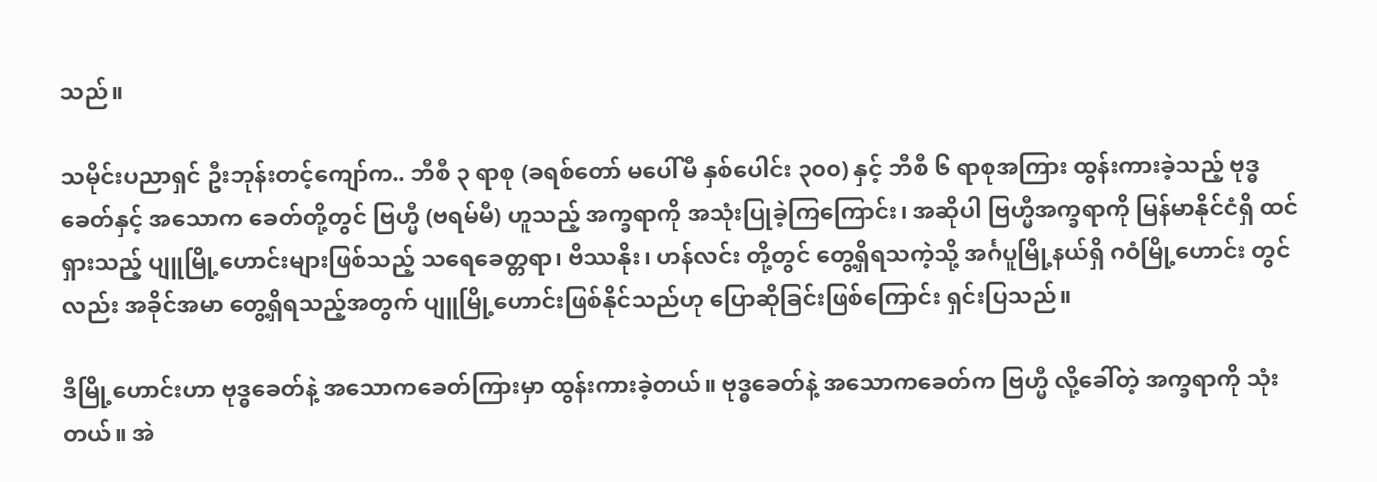သည်။

သမိုင်းပညာရှင် ဦးဘုန်းတင့်ကျော်က.. ဘီစီ ၃ ရာစု (ခရစ်တော် မပေါ်မီ နှစ်ပေါင်း ၃၀၀) နှင့် ဘီစီ ၆ ရာစုအကြား ထွန်းကားခဲ့သည့် ဗုဒ္ဓခေတ်နှင့် အသောက ခေတ်တို့တွင် ဗြဟ္မီ (ဗရမ်မီ) ဟူသည့် အက္ခရာကို အသုံးပြုခဲ့ကြကြောင်း၊ အဆိုပါ ဗြဟ္မီအက္ခရာကို မြန်မာနိုင်ငံရှိ ထင်ရှားသည့် ပျူမြို့ဟောင်းများဖြစ်သည့် သရေခေတ္တရာ၊ ဗိဿနိုး၊ ဟန်လင်း တို့တွင် တွေ့ရှိရသကဲ့သို့ အင်္ဂပူမြို့နယ်ရှိ ဂဝံမြို့ဟောင်း တွင်လည်း အခိုင်အမာ တွေ့ရှိရသည့်အတွက် ပျူမြို့ဟောင်းဖြစ်နိုင်သည်ဟု ပြောဆိုခြင်းဖြစ်ကြောင်း ရှင်းပြသည်။

ဒီမြို့ဟောင်းဟာ ဗုဒ္ဓခေတ်နဲ့ အသောကခေတ်ကြားမှာ ထွန်းကားခဲ့တယ်။ ဗုဒ္ဓခေတ်နဲ့ အသောကခေတ်က ဗြဟ္မီ လို့ခေါ်တဲ့ အက္ခရာကို သုံးတယ်။ အဲ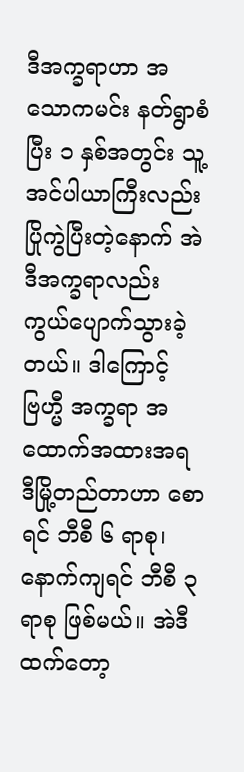ဒီအက္ခရာဟာ အသောကမင်း နတ်ရွာစံပြီး ၁ နှစ်အတွင်း သူ့အင်ပါယာကြီးလည်း ပြိုကွဲပြီးတဲ့နောက် အဲဒီအက္ခရာလည်း ကွယ်ပျောက်သွားခဲ့တယ်။ ဒါကြောင့် ဗြဟ္မီ အက္ခရာ အထောက်အထားအရ ဒီမြို့တည်တာဟာ စောရင် ဘီစီ ၆ ရာစု၊ နောက်ကျရင် ဘီစီ ၃ ရာစု ဖြစ်မယ်။ အဲဒီထက်တော့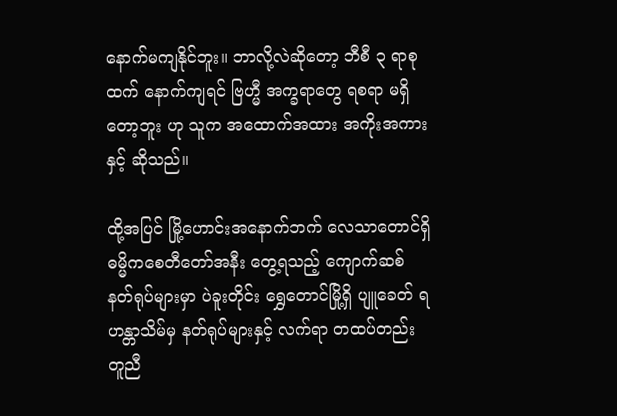နောက်မကျနိုင်ဘူး။ ဘာလို့လဲဆိုတော့ ဘီစီ ၃ ရာစုထက် နောက်ကျရင် ဗြဟ္မီ အက္ခရာတွေ ရစရာ မရှိတော့ဘူး ဟု သူက အထောက်အထား အကိုးအကားနှင့် ဆိုသည်။

ထို့အပြင် မြို့ဟောင်းအနောက်ဘက် လေသာတောင်ရှိ ဓမ္မိကစေတီတော်အနီး တွေ့ရသည့် ကျောက်ဆစ် နတ်ရုပ်များမှာ ပဲခူးတိုင်း ရွှေတောင်မြို့ရှိ ပျူခေတ် ရဟန္တာသိမ်မှ နတ်ရုပ်များနှင့် လက်ရာ တထပ်တည်း တူညီ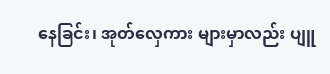နေခြင်း၊ အုတ်လှေကား များမှာလည်း ပျူ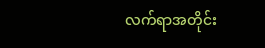လက်ရာအတိုင်း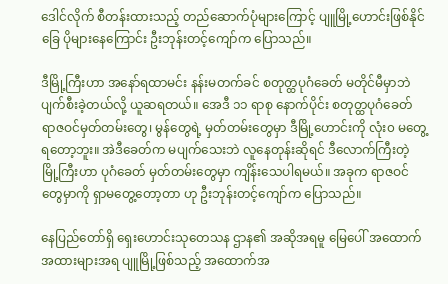ဒေါင်လိုက် စီတန်းထားသည့် တည်ဆောက်ပုံများကြောင့် ပျူမြို့ဟောင်းဖြစ်နိုင်ခြေ ပိုများနေကြောင်း ဦးဘုန်းတင့်ကျော်က ပြောသည်။

ဒီမြို့ကြီးဟာ အနော်ရထာမင်း နန်းမတက်ခင် စတုတ္ထပုဂံခေတ် မတိုင်မီမှာဘဲ ပျက်စီးခဲ့တယ်လို့ ယူဆရတယ်။ အေဒီ ၁၁ ရာစု နောက်ပိုင်း စတုတ္ထပုဂံခေတ် ရာဇဝင်မှတ်တမ်းတွေ၊ မွန်တွေရဲ့ မှတ်တမ်းတွေမှာ ဒီမြို့ဟောင်းကို လုံး၀ မတွေ့ရတော့ဘူး။ အဲဒီခေတ်က မပျက်သေးဘဲ လူနေတုန်းဆိုရင် ဒီလောက်ကြီးတဲ့ မြို့ကြီးဟာ ပုဂံခေတ် မှတ်တမ်းတွေမှာ ကျိန်းသေပါရမယ်။ အခုက ရာဇဝင်တွေမှာကို ရှာမတွေ့တော့တာ ဟု ဦးဘုန်းတင့်ကျော်က ပြောသည်။

နေပြည်တော်ရှိ ရှေးဟောင်းသုတေသန ဌာန၏ အဆိုအရမူ မြေပေါ် အထောက်အထားများအရ ပျူမြို့ဖြစ်သည့် အထောက်အ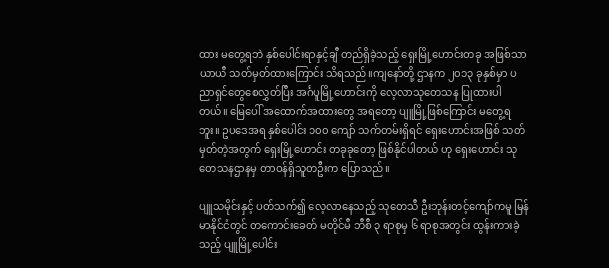ထား မတွေ့ရဘဲ နှစ်ပေါင်းရာနှင့်ချီ တည်ရှိခဲ့သည့် ရှေးမြို့ဟောင်းတခု အဖြစ်သာ ယာယီ သတ်မှတ်ထားကြောင်း သိရသည်။ကျနော်တို့ ဌာနက ၂၀၁၃ ခုနှစ်မှာ ပညာရှင်တွေစေလွှတ်ပြီး အင်္ဂပူမြို့ဟောင်းကို လေ့လာသုတေသန ပြုထားပါတယ်။ မြေပေါ် အထောက်အထားတွေ အရတော့ ပျူမြို့ဖြစ်ကြောင်း မတွေ့ရဘူး။ ဥပဒေအရ နှစ်ပေါင်း ၁၀၀ ကျော် သက်တမ်းရှိရင် ရှေးဟောင်းအဖြစ် သတ်မှတ်တဲ့အတွက် ရှေးမြို့ဟောင်း တခုခုတော့ ဖြစ်နိုင်ပါတယ် ဟု ရှေးဟောင်း သုတေသနဌာနမှ တာဝန်ရှိသူတဦးက ပြောသည်။

ပျူသမိုင်းနှင့် ပတ်သက်၍ လေ့လာနေသည့် သုတေသီ ဦးဘုန်းတင့်ကျော်ကမူ မြန်မာနိုင်ငံတွင် တကောင်းခေတ် မတိုင်မီ ဘီစီ ၃ ရာစုမှ ၆ ရာစုအတွင်း ထွန်းကားခဲ့သည့် ပျူမြို့ပေါင်း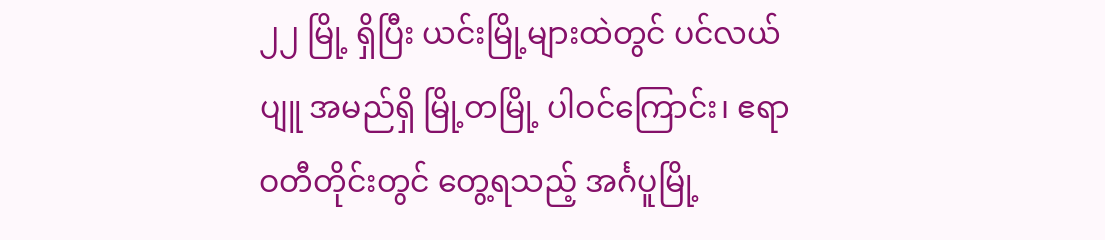၂၂ မြို့ ရှိပြီး ယင်းမြို့များထဲတွင် ပင်လယ်ပျူ အမည်ရှိ မြို့တမြို့ ပါဝင်ကြောင်း၊ ဧရာဝတီတိုင်းတွင် တွေ့ရသည့် အင်္ဂပူမြို့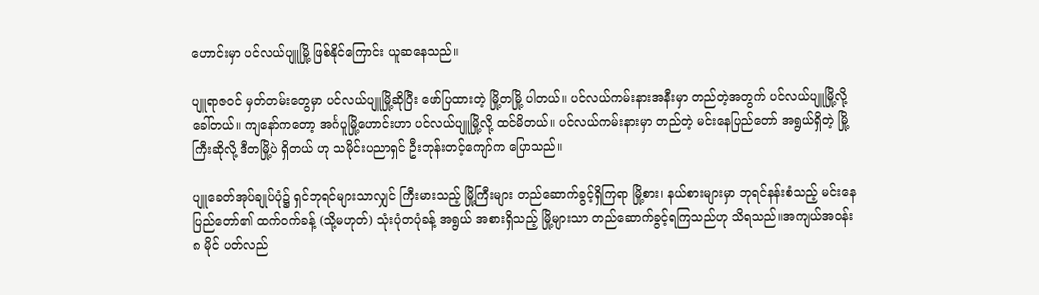ဟောင်းမှာ ပင်လယ်ပျူမြို့ ဖြစ်နိုင်ကြောင်း ယူဆနေသည်။

ပျူရာဇဝင် မှတ်တမ်းတွေမှာ ပင်လယ်ပျူမြို့ဆိုပြီး ဖော်ပြထားတဲ့ မြို့တမြို့ ပါတယ်။ ပင်လယ်ကမ်းနားအနီးမှာ တည်တဲ့အတွက် ပင်လယ်ပျူမြို့လို့ ခေါ်တယ်။ ကျနော်ကတော့ အင်္ဂပူမြို့ဟောင်းဟာ ပင်လယ်ပျူမြို့လို့ ထင်မိတယ်။ ပင်လယ်ကမ်းနားမှာ တည်တဲ့ မင်းနေပြည်တော် အရွယ်ရှိတဲ့ မြို့ကြီးဆိုလို့ ဒီတမြို့ပဲ ရှိတယ် ဟု သမိုင်းပညာရှင် ဦးဘုန်းတင့်ကျော်က ပြောသည်။

ပျူခေတ်အုပ်ချုပ်ပုံ၌ ရှင်ဘုရင်များသာလျှင် ကြီးမားသည့် မြို့ကြီးများ တည်ဆောက်ခွင့်ရှိကြရာ မြို့စား၊ နယ်စားများမှာ ဘုရင်နန်းစံသည့် မင်းနေပြည်တော်၏ ထက်ဝက်ခန့် (သို့မဟုတ်) သုံးပုံတပုံခန့် အရွယ် အစားရှိသည့် မြို့များသာ တည်ဆောက်ခွင့်ရကြသည်ဟု သိရသည်။အကျယ်အဝန်း ၈ မိုင် ပတ်လည်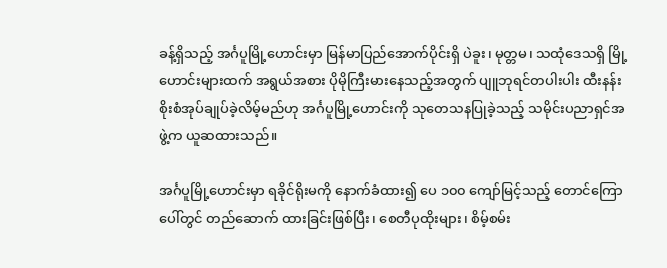ခန့်ရှိသည့် အင်္ဂပူမြို့ဟောင်းမှာ မြန်မာပြည်အောက်ပိုင်းရှိ ပဲခူး၊ မုတ္တမ၊ သထုံဒေသရှိ မြို့ဟောင်းများထက် အရွယ်အစား ပိုမိုကြီးမားနေသည့်အတွက် ပျူဘုရင်တပါးပါး ထီးနန်းစိုးစံအုပ်ချုပ်ခဲ့လိမ့်မည်ဟု အင်္ဂပူမြို့ဟောင်းကို သုတေသနပြုခဲ့သည့် သမိုင်းပညာရှင်အဖွဲ့က ယူဆထားသည်။

အင်္ဂပူမြို့ဟောင်းမှာ ရခိုင်ရိုးမကို နောက်ခံထား၍ ပေ ၁၀၀ ကျော်မြင့်သည့် တောင်ကြောပေါ်တွင် တည်ဆောက် ထားခြင်းဖြစ်ပြီး၊ စေတီပုထိုးများ၊ စိမ့်စမ်း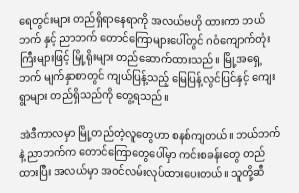ရေတွင်းများ တည်ရှိရာနေရာကို အလယ်ဗဟို ထားကာ ဘယ်ဘက် နှင့် ညာဘက် တောင်ကြောများပေါ်တွင် ဂဝံကျောက်တုံးကြီးများဖြင့် မြို့ရိုးများ တည်ဆောက်ထားသည်။ မြို့အရှေ့ဘက် မျက်နှာစာတွင် ကျယ်ပြန့်သည့် မြေပြန့်လွင်ပြင်နှင့် ကျေးရွာများ တည်ရှိသည်ကို တွေ့ရသည်။

အဲဒီကာလမှာ မြို့တည်တဲ့လူတွေဟာ စနစ်ကျတယ်။ ဘယ်ဘက်နဲ့ ညာဘက်က တောင်ကြောတွေပေါ်မှာ ကင်းစခန်းတွေ တည်ထားပြီး အလယ်မှာ အဝင်လမ်းလုပ်ထားပေးတယ်။ သူတို့ဆီ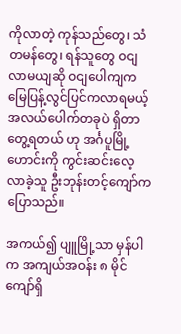ကိုလာတဲ့ ကုန်သည်တွေ၊ သံတမန်တွေ၊ ရန်သူတွေ ဝငျလာမယျဆို ဝငျပေါကျက မြေပြန့်လွင်ပြင်ကလာရမယ့် အလယ်ပေါက်တခုပဲ ရှိတာ တွေ့ရတယ် ဟု အင်္ဂပူမြို့ဟောင်းကို ကွင်းဆင်းလေ့လာခဲ့သူ ဦးဘုန်းတင့်ကျော်က ပြောသည်။

အကယ်၍ ပျူမြို့သာ မှန်ပါက အကျယ်အဝန်း ၈ မိုင်ကျော်ရှိ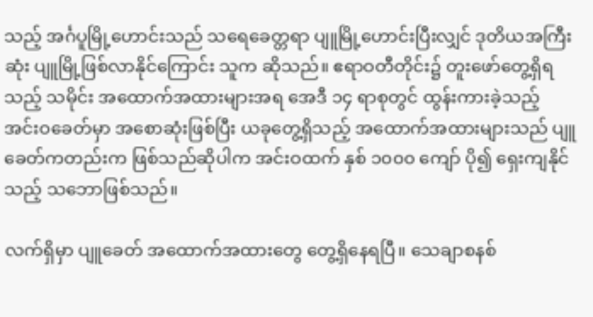သည့် အင်္ဂပူမြို့ဟောင်းသည် သရေခေတ္တရာ ပျူမြို့ဟောင်းပြီးလျှင် ဒုတိယအကြီးဆုံး ပျူမြို့ဖြစ်လာနိုင်ကြောင်း သူက ဆိုသည်။ ဧရာဝတီတိုင်း၌ တူးဖော်တွေ့ရှိရသည့် သမိုင်း အထောက်အထားများအရ အေဒီ ၁၄ ရာစုတွင် ထွန်းကားခဲ့သည့် အင်းဝခေတ်မှာ အစောဆုံးဖြစ်ပြီး ယခုတွေ့ရှိသည့် အထောက်အထားများသည် ပျူခေတ်ကတည်းက ဖြစ်သည်ဆိုပါက အင်းဝထက် နှစ် ၁၀၀၀ ကျော် ပို၍ ရှေးကျနိုင်သည့် သဘောဖြစ်သည်။

လက်ရှိမှာ ပျူခေတ် အထောက်အထားတွေ တွေ့ရှိနေရပြီ။ သေချာစနစ်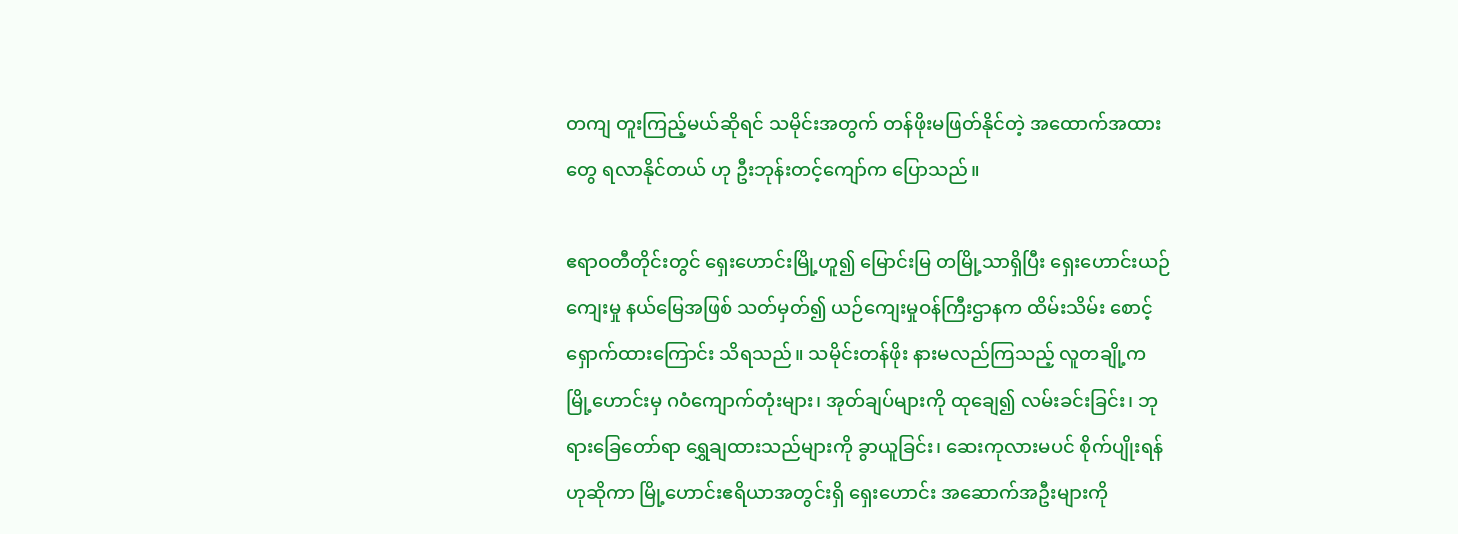တကျ တူးကြည့်မယ်ဆိုရင် သမိုင်းအတွက် တန်ဖိုးမဖြတ်နိုင်တဲ့ အထောက်အထားတွေ ရလာနိုင်တယ် ဟု ဦးဘုန်းတင့်ကျော်က ပြောသည်။

ဧရာဝတီတိုင်းတွင် ရှေးဟောင်းမြို့ဟူ၍ မြောင်းမြ တမြို့သာရှိပြီး ရှေးဟောင်းယဉ်ကျေးမှု နယ်မြေအဖြစ် သတ်မှတ်၍ ယဉ်ကျေးမှုဝန်ကြီးဌာနက ထိမ်းသိမ်း စောင့်ရှောက်ထားကြောင်း သိရသည်။ သမိုင်းတန်ဖိုး နားမလည်ကြသည့် လူတချို့က မြို့ဟောင်းမှ ဂဝံကျောက်တုံးများ၊ အုတ်ချပ်များကို ထုချေ၍ လမ်းခင်းခြင်း၊ ဘုရားခြေတော်ရာ ရွှေချထားသည်များကို ခွာယူခြင်း၊ ဆေးကုလားမပင် စိုက်ပျိုးရန်ဟုဆိုကာ မြို့ဟောင်းဧရိယာအတွင်းရှိ ရှေးဟောင်း အဆောက်အဦးများကို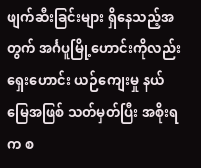ဖျက်ဆီးခြင်းများ ရှိနေသည့်အတွက် အင်္ဂပူမြို့ဟောင်းကိုလည်း ရှေးဟောင်း ယဉ်ကျေးမှု နယ်မြေအဖြစ် သတ်မှတ်ပြီး အစိုးရက စ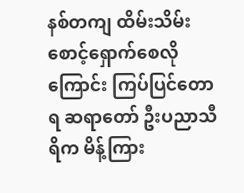နစ်တကျ ထိမ်းသိမ်း စောင့်ရှောက်စေလိုကြောင်း ကြပ်ပြင်တောရ ဆရာတော် ဦးပညာသီရိက မိန့်ကြား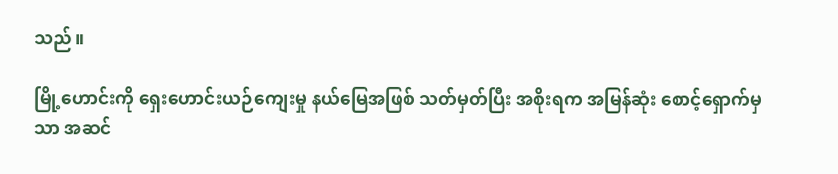သည်။

မြို့ဟောင်းကို ရှေးဟောင်းယဉ်ကျေးမှု နယ်မြေအဖြစ် သတ်မှတ်ပြီး အစိုးရက အမြန်ဆုံး စောင့်ရှောက်မှသာ အဆင်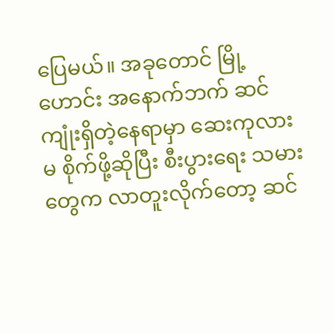ပြေမယ်။ အခုတောင် မြို့ဟောင်း အနောက်ဘက် ဆင်ကျုံးရှိတဲ့နေရာမှာ ဆေးကုလားမ စိုက်ဖို့ဆိုပြီး စီးပွားရေး သမားတွေက လာတူးလိုက်တော့ ဆင်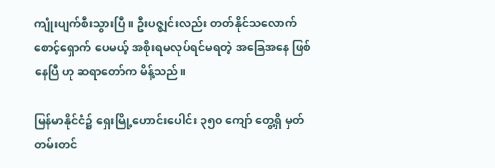ကျုံးပျက်စီးသွားပြီ။ ဦးပဇ္ဈင်းလည်း တတ်နိုင်သလောက် စောင့်ရှောက် ပေမယ့် အစိုးရမလုပ်ရင်မရတဲ့ အခြေအနေ ဖြစ်နေပြီ ဟု ဆရာတော်က မိန့်သည်။

မြန်မာနိုင်ငံ၌ ရှေးမြို့ဟောင်းပေါင်း ၃၅၀ ကျော် တွေ့ရှိ မှတ်တမ်းတင်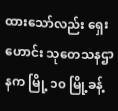ထားသော်လည်း ရှေးဟောင်း သုတေသနဌာနက မြို့ ၁၀ မြို့ခန့်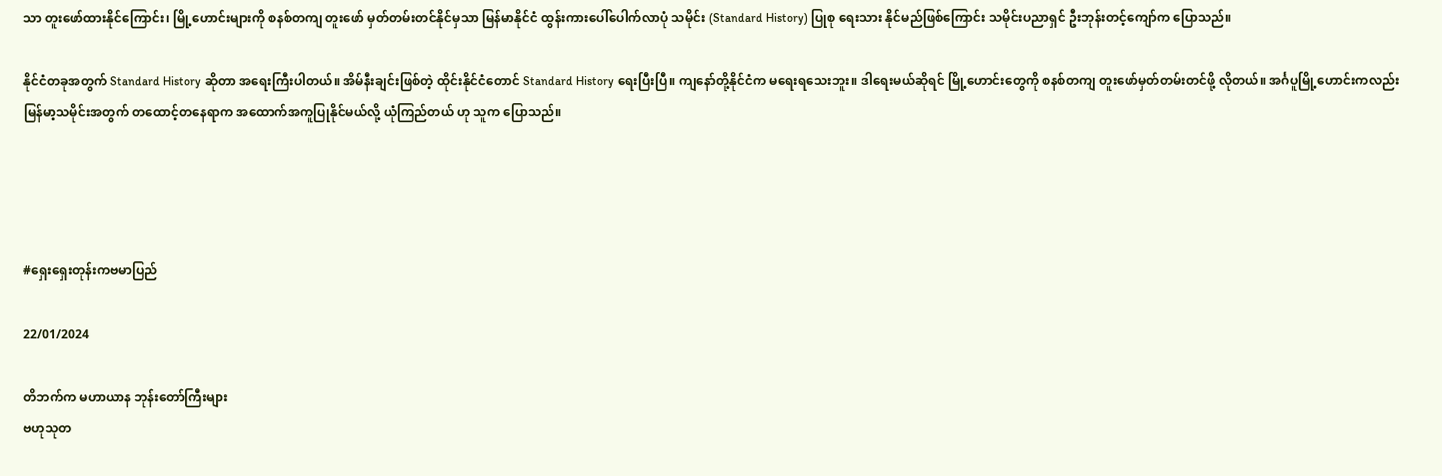သာ တူးဖော်ထားနိုင်ကြောင်း၊ မြို့ဟောင်းများကို စနစ်တကျ တူးဖော် မှတ်တမ်းတင်နိုင်မှသာ မြန်မာနိုင်ငံ ထွန်းကားပေါ်ပေါက်လာပုံ သမိုင်း (Standard History) ပြုစု ရေးသား နိုင်မည်ဖြစ်ကြောင်း သမိုင်းပညာရှင် ဦးဘုန်းတင့်ကျော်က ပြောသည်။

နိုင်ငံတခုအတွက် Standard History ဆိုတာ အရေးကြီးပါတယ်။ အိမ်နီးချင်းဖြစ်တဲ့ ထိုင်းနိုင်ငံတောင် Standard History ရေးပြီးပြီ။ ကျနော်တို့နိုင်ငံက မရေးရသေးဘူး။ ဒါရေးမယ်ဆိုရင် မြို့ဟောင်းတွေကို စနစ်တကျ တူးဖော်မှတ်တမ်းတင်ဖို့ လိုတယ်။ အင်္ဂပူမြို့ဟောင်းကလည်း မြန်မာ့သမိုင်းအတွက် တထောင့်တနေရာက အထောက်အကူပြုနိုင်မယ်လို့ ယုံကြည်တယ် ဟု သူက ပြောသည်။




#ရှေးရှေးတုန်းကဗမာပြည်

22/01/2024

တိဘက်က မဟာယာန ဘုန်းတော်ကြီးများ
ဗဟုသုတ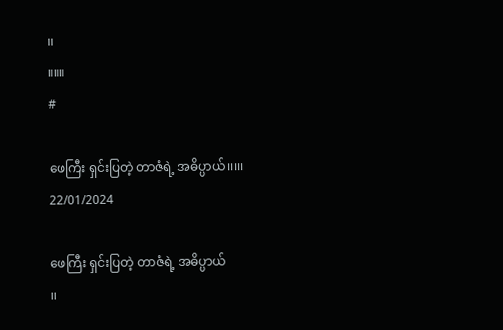၊၊
။။။
#

ဖေကြီး ရှင်းပြတဲ့ တာဇံရဲ့ အဓိပ္ပာယ်၊၊၊၊၊
22/01/2024

ဖေကြီး ရှင်းပြတဲ့ တာဇံရဲ့ အဓိပ္ပာယ်
၊၊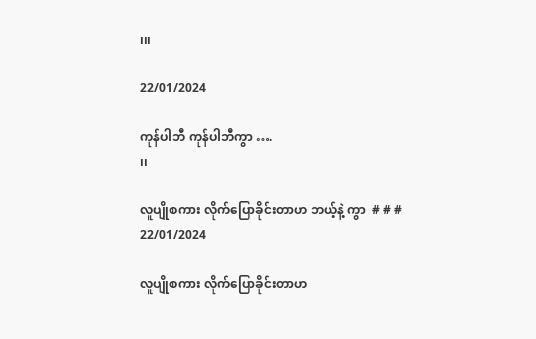၊၊၊

22/01/2024

ကုန်ပါဘီ ကုန်ပါဘီကွာ ….
၊၊

လူပျိုစကား လိုက်ပြောခိုင်းတာဟ ဘယ့်နဲ့ ကွာ  # # #
22/01/2024

လူပျိုစကား လိုက်ပြောခိုင်းတာဟ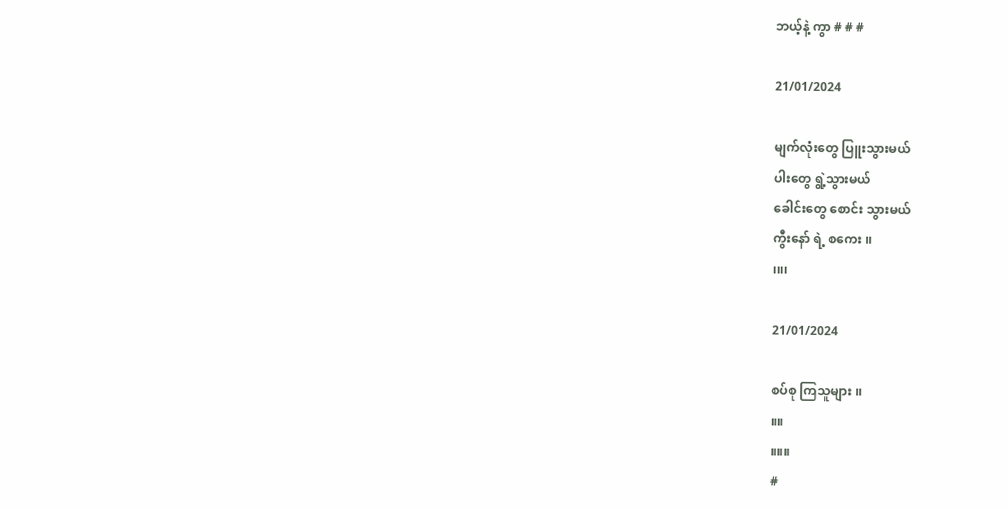ဘယ့်နဲ့ ကွာ # # #

21/01/2024

မျက်လုံးတွေ ပြူးသွားမယ်
ပါးတွေ ရွဲ့သွားမယ်
ခေါင်းတွေ စောင်း သွားမယ်
ကွီးနော် ရဲ့ စကေး ၊၊
၊၊၊၊

21/01/2024

စပ်စု ကြသူများ ၊၊
။။
။။။
#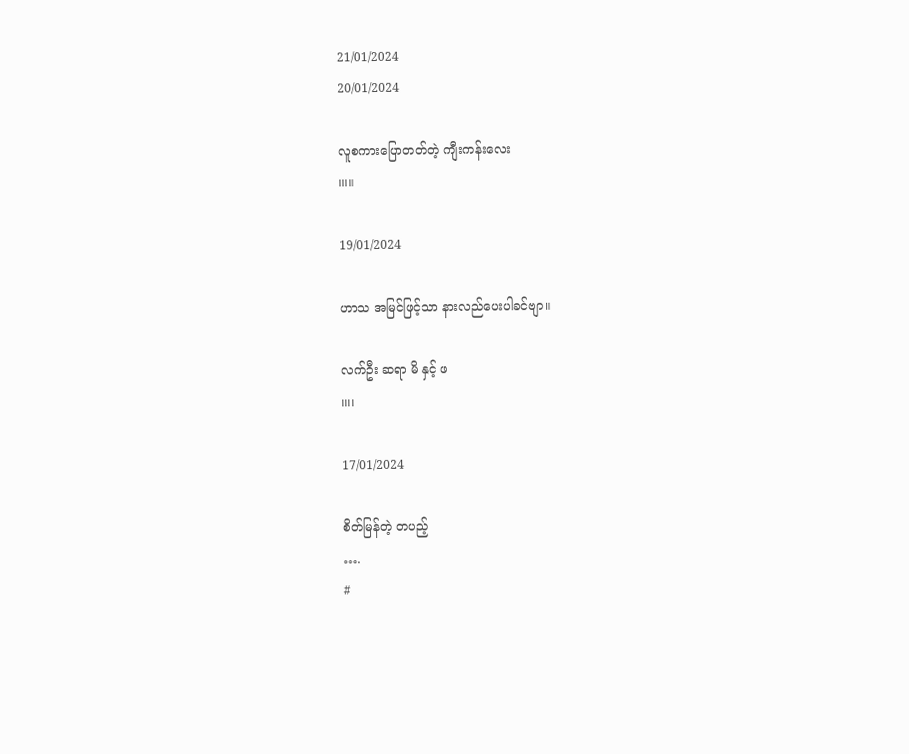21/01/2024
20/01/2024

လူစကားပြောတတ်တဲ့ ကျီးကန်းလေး
၊၊၊။

19/01/2024

ဟာသ အမြင်ဖြင့်သာ နားလည်ပေးပါခင်ဗျာ။

လက်ဦး ဆရာ မိ နှင့် ဖ
၊၊၊၊

17/01/2024

စိတ်မြန်တဲ့ တပည့်
….
#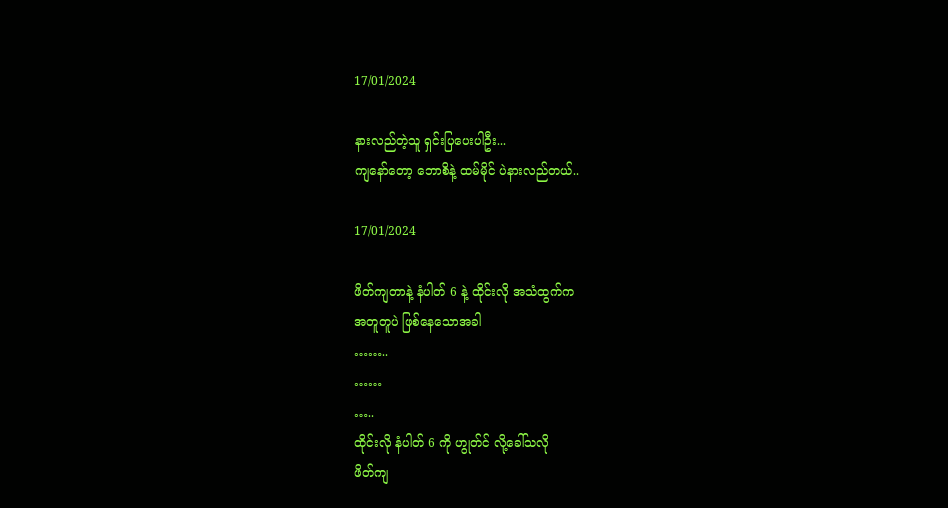17/01/2024

နားလည်တဲ့သူ ရှင်းပြပေးပါဦး...
ကျနော်တော့ ဘောစိနဲ့ ထမ်မိုင် ပဲနားလည်တယ်..

17/01/2024

ဖိတ်ကျတာနဲ့ နံပါတ် 6 နဲ့ ထိုင်းလို အသံထွက်က
အတူတူပဲ ဖြစ်နေသောအခါ
……..
……
…..
ထိုင်းလို နံပါတ် 6 ကို ဟွုတ်င် လို့ခေါ်သလို
ဖိတ်ကျ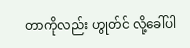တာကိုလည်း ဟွုတ်င် လို့ခေါ်ပါ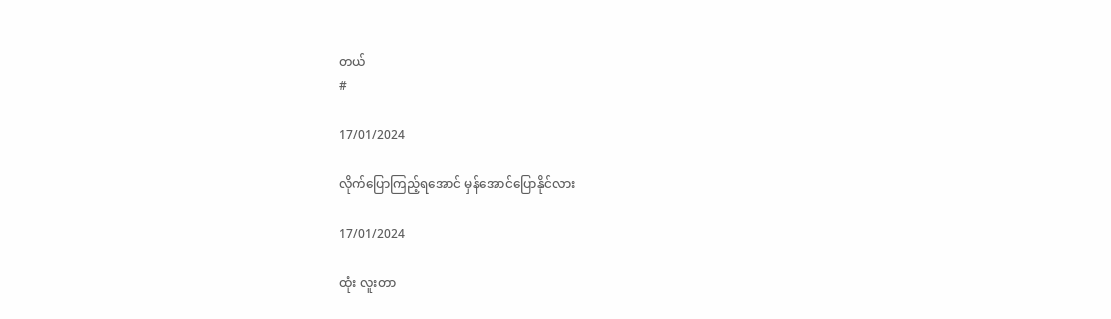တယ်
#

17/01/2024

လိုက်ပြောကြည့်ရအောင် မှန်အောင်ပြောနိုင်လား

17/01/2024

ထုံး လူးတာ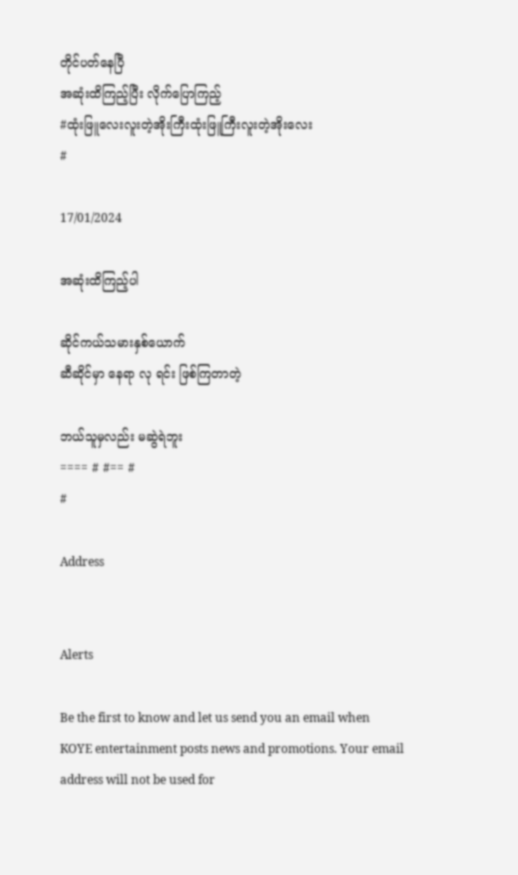တိုင်ပတ်နေပြီ
အဆုံးထိကြည့်ပြီး လိုက်ပြောကြည့်
#ထုံးဖြူလေးလူးတဲ့အိုးကြီးထုံးဖြူကြီးလူးတဲ့အိုးလေး
#

17/01/2024

အဆုံးထိကြည့်ပါ

ဆိုင်ကယ်သမားနှစ်ယောက်
ဆီဆိုင်မှာ နေရာ လု ရင်း ဖြစ်ကြတာတဲ့

ဘယ်သူမှလည်း မဆွဲရဲဘူး
==== # #== #
#

Address


Alerts

Be the first to know and let us send you an email when KOYE entertainment posts news and promotions. Your email address will not be used for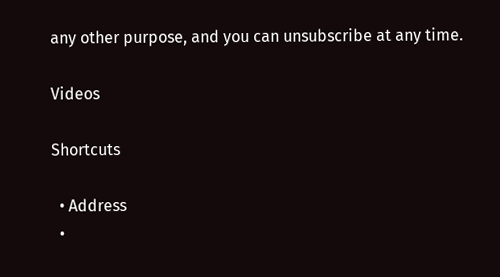any other purpose, and you can unsubscribe at any time.

Videos

Shortcuts

  • Address
  •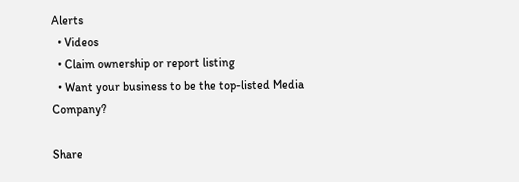Alerts
  • Videos
  • Claim ownership or report listing
  • Want your business to be the top-listed Media Company?

Share